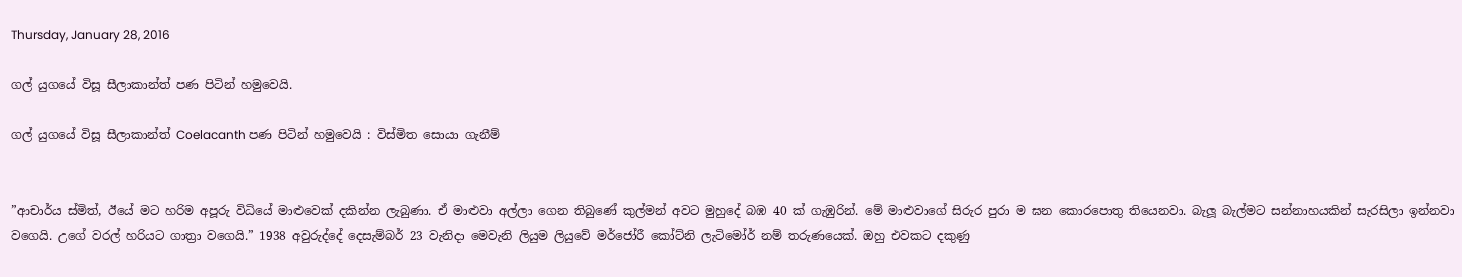Thursday, January 28, 2016

ගල් යුගයේ විසූ සීලාකාන්ත් පණ පිටින් හමුවෙයි.

ගල් යුගයේ විසූ සීලාකාන්ත් Coelacanth පණ පිටින් හමුවෙයි : විස්මිත සොයා ගැනීම්


”ආචාර්ය ස්මිත්, ඊයේ මට හරිම අපූරු විධියේ මාළුවෙක් දකින්න ලැබුණා. ඒ මාළුවා අල්ලා ගෙන තිබුණේ කුල්මන් අවට මුහුදේ බඹ 40 ක් ගැඹුරින්. මේ මාළුවාගේ සිරුර පුරා ම ඝන කොරපොතු තියෙනවා. බැලූ බැල්මට සන්නාහයකින් සැරසිලා ඉන්නවා වගෙයි. උගේ වරල් හරියට ගාත්‍රා වගෙයි.” 1938 අවුරුද්දේ දෙසැම්බර් 23 වැනිදා මෙවැනි ලියුම ලියුවේ මර්ජෝරී කෝට්නි ලැටිමෝර් නම් තරුණයෙක්. ඔහු එවකට දකුණු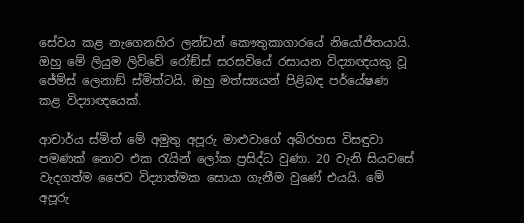සේවය කළ නැගෙනහිර ලන්ඩන් කෞතුකාගාරයේ නියෝජිතයායි. ඔහු මේ ලියුම ලිව්වේ රෝඞ්ස් සරසවියේ රසායන විද්‍යාඥයකු වූ ජේම්ස් ලෙනාඞ් ස්මිත්ටයි. ඔහු මත්ස්‍යයන් පිළිබඳ පර්යේෂණ කළ විද්‍යාඥයෙක්.

ආචාර්ය ස්මිත් මේ අමුතු අපූරු මාළුවාගේ අබිරහස විසඳුවා පමණක් නොව එක රැයින් ලෝක ප්‍රසිද්ධ වුණා. 20 වැනි සියවසේ වැදගත්ම ජෛව විද්‍යාත්මක සොයා ගැනීම වුණේ එයයි. මේ අපූරු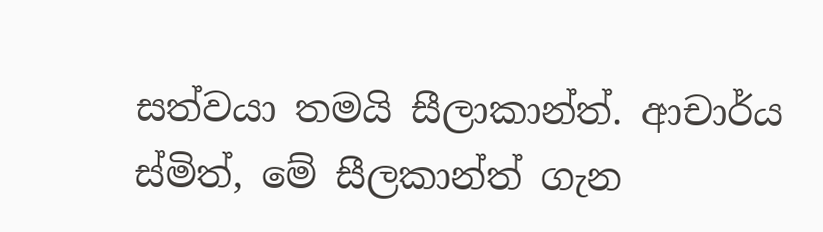සත්වයා තමයි සීලාකාන්ත්. ආචාර්ය ස්මිත්, මේ සීලකාන්ත් ගැන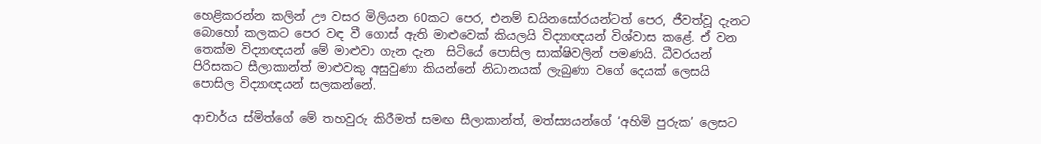හෙළිකරන්න කලින් ඌ වසර මිලියන 60කට පෙර, එනම් ඩයිනසෝරයන්ටත් පෙර, ජීවත්වූ දැනට බොහෝ කලකට පෙර වඳ වී ගොස් ඇති මාළුවෙක් කියලයි විද්‍යාඥයන් විශ්වාස කළේ. ඒ වන තෙක්ම විද්‍යාඥයන් මේ මාළුවා ගැන දැන  සිටියේ පොසිල සාක්ෂිවලින් පමණයි. ධීවරයන් පිරිසකට සීලාකාන්ත් මාළුවකු අසුවුණා කියන්නේ නිධානයක් ලැබුණා වගේ දෙයක් ලෙසයි පොසිල විද්‍යාඥයන් සලකන්නේ.

ආචාර්ය ස්මිත්ගේ මේ තහවුරු කිරීමත් සමඟ සීලාකාන්ත්, මත්ස්‍යයන්ගේ ‘අහිමි පුරුක’ ලෙසට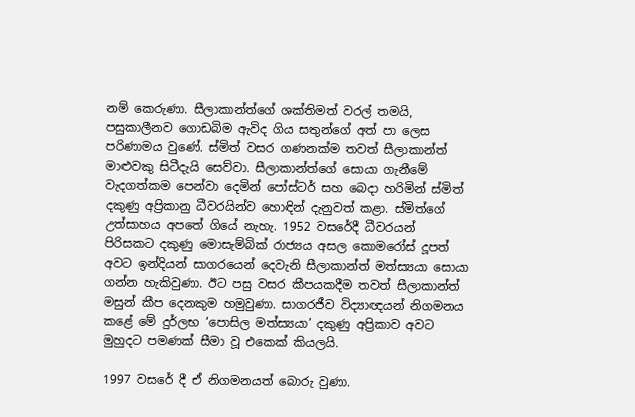නම් කෙරුණා. සීලාකාන්ත්ගේ ශක්තිමත් වරල් තමයි, පසුකාලීනව ගොඩබිම ඇවිද ගිය සතුන්ගේ අත් පා ලෙස පරිණාමය වුණේ. ස්මිත් වසර ගණනක්ම තවත් සීලාකාන්ත් මාළුවකු සිටීදැයි සෙව්වා. සීලාකාන්ත්ගේ සොයා ගැනීමේ වැදගත්කම පෙන්වා දෙමින් පෝස්ටර් සහ බෙදා හරිමින් ස්මිත් දකුණු අප්‍රිකානු ධීවරයින්ව හොඳින් දැනුවත් කළා. ස්මිත්ගේ උත්සාහය අපතේ ගියේ නැහැ. 1952 වසරේදී ධීවරයන් පිරිසකට දකුණු මොසැම්බික් රාජ්‍යය අසල කොමරෝස් දූපත් අවට ඉන්දියන් සාගරයෙන් දෙවැනි සීලාකාන්ත් මත්ස්‍යයා සොයා ගන්න හැකිවුණා. ඊට පසු වසර කීපයකදීම තවත් සීලාකාන්ත් මසුන් කීප දෙනකුම හමුවුණා. සාගරජීව විද්‍යාඥයන් නිගමනය කළේ මේ දුර්ලභ ‘පොසිල මත්ස්‍යයා’ දකුණු අප්‍රිකාව අවට මුහුදට පමණක් සීමා වූ එකෙක් කියලයි.

1997 වසරේ දී ඒ නිගමනයත් බොරු වුණා.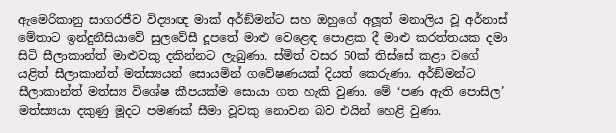ඇමෙරිකානු සාගරජීව විද්‍යාඥ මාක් අර්ඞ්මන්ට සහ ඔහුගේ අලූත් මනාලිය වූ අර්නාස් මේතාට ඉන්දුනීසියාවේ සුලවේසී දූපතේ මාළු වෙළෙඳ පොළක දී මාළු කරත්තයක දමා සිටි සීලාකාන්ත් මාළුවකු දකින්නට ලැබුණා. ස්මිත් වසර 50ක් තිස්සේ කළා වගේ යළිත් සීලාකාන්ත් මත්ස්‍යයන් සොයමින් ගවේෂණයක් දියත් කෙරුණා. අර්ඞ්මන්ට සීලාකාන්ත් මත්ස්‍ය විශේෂ කීපයක්ම සොයා ගත හැකි වුණා. මේ ‘පණ ඇති පොසිල’ මත්ස්‍යයා දකුණු මූදට පමණක් සීමා වූවකු නොවන බව එයින් හෙළි වුණා.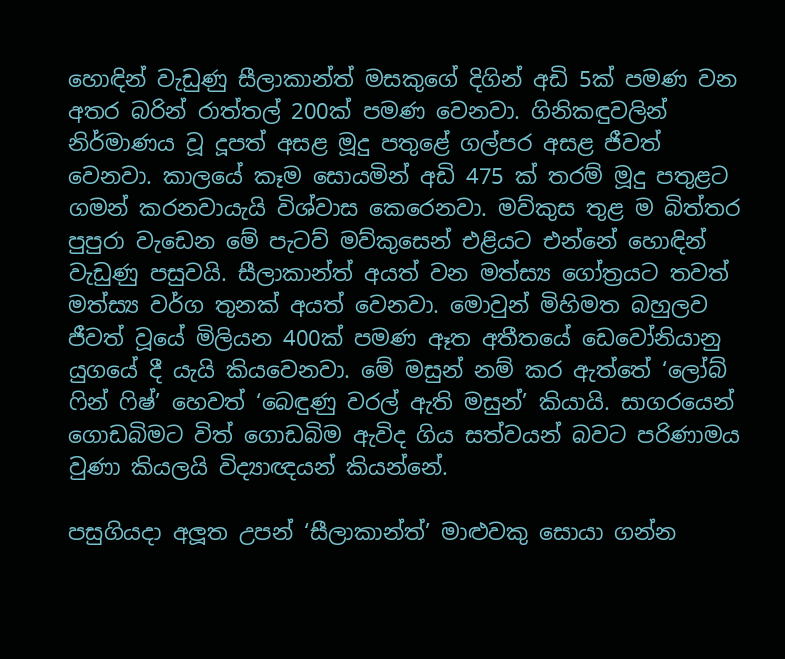හොඳින් වැඩුණු සීලාකාන්ත් මසකුගේ දිගින් අඩි 5ක් පමණ වන අතර බරින් රාත්තල් 200ක් පමණ වෙනවා. ගිනිකඳුවලින් නිර්මාණය වූ දූපත් අසළ මූදු පතුළේ ගල්පර අසළ ජීවත් වෙනවා. කාලයේ කෑම සොයමින් අඩි 475 ක් තරම් මූදු පතුළට ගමන් කරනවායැයි විශ්වාස කෙරෙනවා. මව්කුස තුළ ම බිත්තර පුපුරා වැඩෙන මේ පැටව් මව්කුසෙන් එළියට එන්නේ හොඳින් වැඩුණු පසුවයි. සීලාකාන්ත් අයත් වන මත්ස්‍ය ගෝත්‍රයට තවත් මත්ස්‍ය වර්ග තුනක් අයත් වෙනවා. මොවුන් මිහිමත බහුලව ජීවත් වූයේ මිලියන 400ක් පමණ ඈත අතීතයේ ඩෙවෝනියානු යුගයේ දී යැයි කියවෙනවා. මේ මසුන් නම් කර ඇත්තේ ‘ලෝබ් ෆින් ෆිෂ්’ හෙවත් ‘බෙඳුණු වරල් ඇති මසුන්’ කියායි. සාගරයෙන් ගොඩබිමට විත් ගොඩබිම ඇවිද ගිය සත්වයන් බවට පරිණාමය වුණා කියලයි විද්‍යාඥයන් කියන්නේ.

පසුගියදා අලූත උපන් ‘සීලාකාන්ත්’ මාළුවකු සොයා ගන්න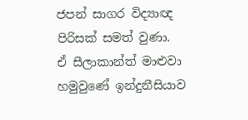ජපන් සාගර විද්‍යාඥ පිරිසක් සමත් වුණා. ඒ සීලාකාන්ත් මාළුවා හමුවුණේ ඉන්දුනීසියාව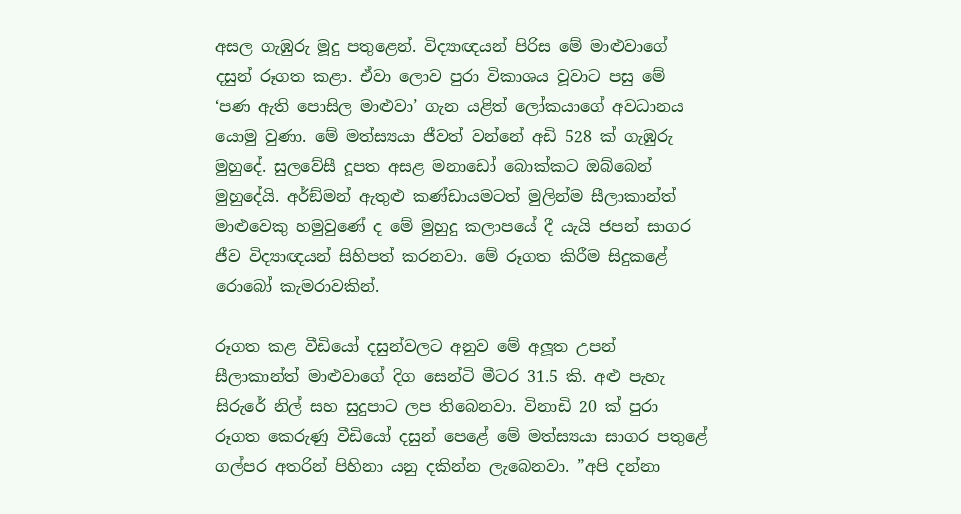අසල ගැඹුරු මූදු පතුළෙන්. විද්‍යාඥයන් පිරිස මේ මාළුවාගේ දසුන් රූගත කළා. ඒවා ලොව පුරා විකාශය වූවාට පසු මේ ‘පණ ඇති පොසිල මාළුවා’ ගැන යළිත් ලෝකයාගේ අවධානය යොමු වුණා. මේ මත්ස්‍යයා ජීවත් වන්නේ අඩි 528 ක් ගැඹුරු මුහුදේ. සුලවේසී දූපත අසළ මනාඩෝ බොක්කට ඔබ්බෙන් මුහුදේයි. අර්ඞ්මන් ඇතුළු කණ්ඩායමටත් මුලින්ම සීලාකාන්ත් මාළුවෙකු හමුවුණේ ද මේ මුහුදු කලාපයේ දී යැයි ජපන් සාගර ජීව විද්‍යාඥයන් සිහිපත් කරනවා. මේ රූගත කිරීම සිදුකළේ රොබෝ කැමරාවකින්.

රූගත කළ වීඩියෝ දසුන්වලට අනුව මේ අලූත උපන් සීලාකාන්ත් මාළුවාගේ දිග සෙන්ටි මීටර 31.5 කි. අළු පැහැ සිරුරේ නිල් සහ සුදුපාට ලප තිබෙනවා. විනාඩි 20 ක් පුරා රූගත කෙරුණු වීඩියෝ දසුන් පෙළේ මේ මත්ස්‍යයා සාගර පතුළේ ගල්පර අතරින් පිහිනා යනු දකින්න ලැබෙනවා. ”අපි දන්නා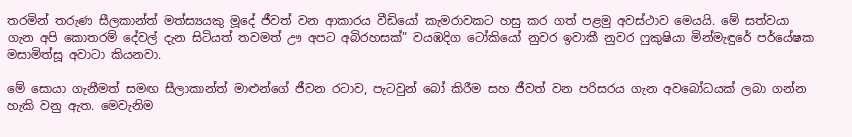තරමින් තරුණ සීලකාන්ත් මත්ස්‍යයකු මූදේ ජීවත් වන ආකාරය වීඩියෝ කැමරාවකට හසු කර ගත් පළමු අවස්ථාව මෙයයි. මේ සත්වයා ගැන අපි කොතරම් දේවල් දැන සිටියත් තවමත් ඌ අපට අබිරහසක්” වයඹදිග ටෝකියෝ නුවර ඉවාකී නුවර ෆුකුෂියා මින්මැඳුරේ පර්යේෂක මසාමිත්සූ අවාටා කියනවා.

මේ සොයා ගැනීමත් සමඟ සීලාකාන්ත් මාළුන්ගේ ජීවන රටාව, පැටවුන් බෝ කිරීම සහ ජීවත් වන පරිසරය ගැන අවබෝධයක් ලබා ගන්න හැකි වනු ඇත. මෙවැනිම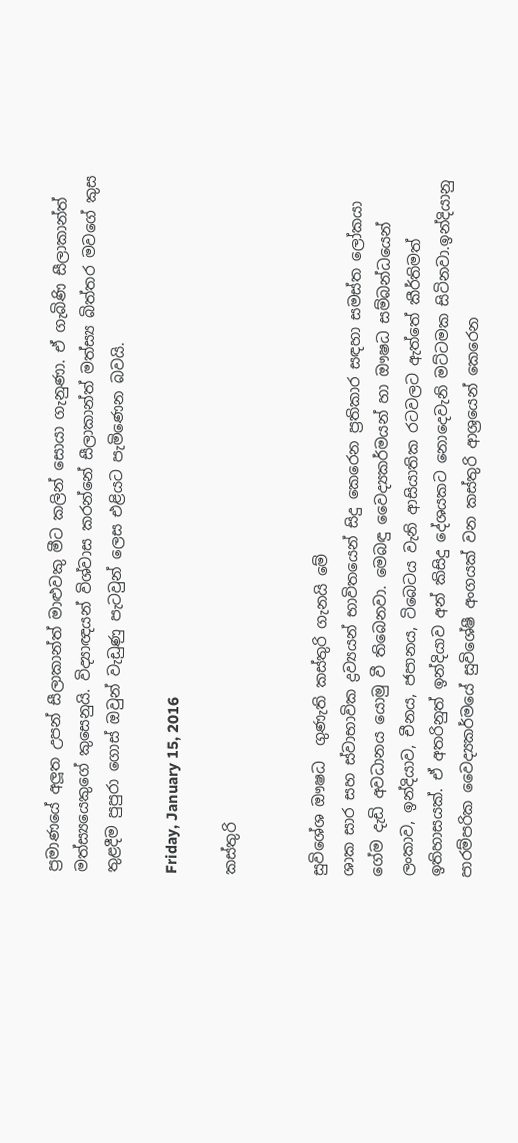ප්‍රමාණයේ අලූත උපන් සීලාකාන්ත් මාළුවකු මීට කලින් සොයා ගැනුණා. ඒ ගැබිණි සීලාකාන්ත් මත්ස්‍යයෙකුගේ කුසෙනුයි. විද්‍යාඥයන් විශ්වාස කරන්නේ සීලාකාන්ත් මත්ස්‍ය බිත්තර මවගේ කුස තුළදීම පුපුරා ගොස් ඔවුන් වැඩුණු පැටවුන් ලෙස එළියට පැමිණෙන බවයි.

Friday, January 15, 2016

කස්තුරි


සුවිශේශ ඖෂධ  ගුණැති කස්තුරි ගැනයි මේ
ශාක සාර සහ ස්වාභාවික ද්‍රව්‍යයන් භාවිතයෙන් සිදු කෙරෙන ප්‍රතිකාර සඳහා සමස්ත ලෝකයා ගේම දැඩි අවධානය යොමු වී තිබෙනවා. මෙබඳු වෛද්‍යකර්මයන් හා ඖෂධ සම්බන්ධයෙන් ලංකාව, ඉන්දියාව, චීනය, ජපානය, ටිබෙටය වැනි ආසියාතික රටවලට ඇත්තේ කීර්තිමත් ඉතිහාසයක්. ඒ අතරිනුත් ඉන්දියාව අන් කිසිදු දේශයකට නොදෙවැනි මට්ටමක සිටිනවා.ඉන්දියානු පාරම්පරික වෛද්‍යකර්මයේ සුවිශේෂී අංගයක් වන කස්තුරි ආශ්‍රයෙන් කෙරෙන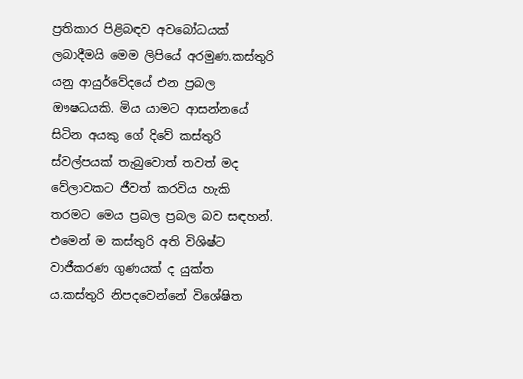ප්‍රතිකාර පිළිබඳව අවබෝධයක් ලබාදීමයි මෙම ලිපියේ අරමුණ.කස්තුරි යනු ආයුර්වේදයේ එන ප්‍රබල ඖෂධයකි. මිය යාමට ආසන්නයේ සිටින අයකු ගේ දිවේ කස්තුරි ස්වල්පයක් තැබුවොත් තවත් මද වේලාවකට ජීවත් කරවිය හැකි තරමට මෙය ප්‍රබල ප්‍රබල බව සඳහන්. එමෙන් ම කස්තුරි අති විශිෂ්ට වාජීකරණ ගුණයක් ද යුක්ත ය.කස්තුරි නිපදවෙන්නේ විශේෂිත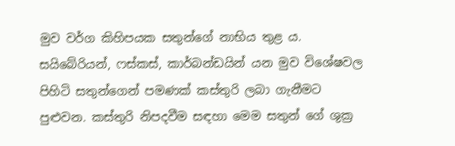මුව වර්ග කිහිපයක සතුන්ගේ නාභිය තුළ ය. සයිබේරියන්, ෆස්කස්, කාර්බන්ඩයින් යන මුව විශේෂවල පිහිටි සතුන්ගෙන් පමණක් කස්තුරි ලබා ගැනීමට පුළුවන. කස්තුරි නිපදවීම සඳහා මෙම සතුන් ගේ ශුක්‍ර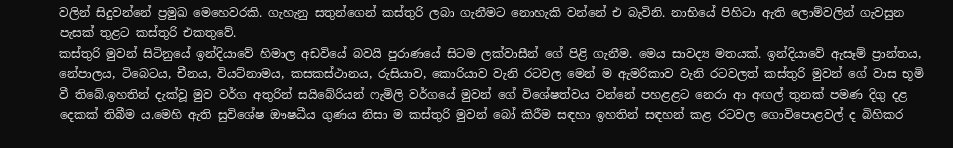වලින් සිදුවන්නේ ප්‍රමුඛ මෙහෙවරකි. ගැහැනු සතුන්ගෙන් කස්තුරි ලබා ගැනීමට නොහැකි වන්නේ එ බැවිනි. නාභියේ පිහිටා ඇති ලොම්වලින් ගැවසුන පැසක් තුළට කස්තුරි එකතුවේ.
කස්තුරි මුවන් සිටිනුයේ ඉන්දියාවේ හිමාල අඩවියේ බවයි පුරාණයේ සිටම ලක්වාසීන් ගේ පිළි ගැනීම. මෙය සාවද්‍ය මතයක්. ඉන්දියාවේ ඇසෑම් ප්‍රාන්තය, නේපාලය, ටිබෙටය, චීනය, වියට්නාමය, කසකස්ථානය, රුසියාව, කොරියාව වැනි රටවල මෙන් ම ඇමරිකාව වැනි රටවලත් කස්තුරි මුවන් ගේ වාස භූමි වී තිබේ.ඉහතින් දැක්වූ මුව වර්ග අතුරින් සයිබේරියන් ෆැමිලි වර්ගයේ මුවන් ගේ විශේෂත්වය වන්නේ පහළළට නෙරා ආ අඟල් තුනක් පමණ දිගු දළ දෙකක් තිබීම ය.මෙහි ඇති සුවිශේෂ ඖෂධීය ගුණය නිසා ම කස්තුරි මුවන් බෝ කිරීම සඳහා ඉහතින් සඳහන් කළ රටවල ගොවිපොළවල් ද බිහිකර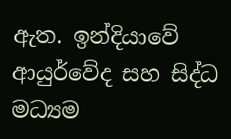ඇත. ඉන්දියාවේ ආයුර්වේද සහ සිද්ධ මධ්‍යම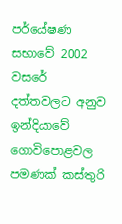පර්යේෂණ සභාවේ 2002 වසරේ දත්තවලට අනුව ඉන්දියාවේ ගොවිපොළවල පමණක් කස්තුරි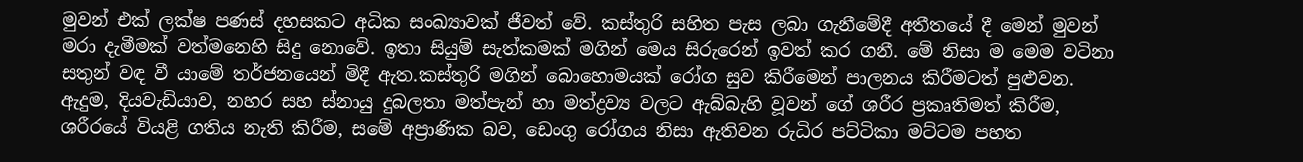මුවන් එක් ලක්ෂ පණස් දහසකට අධික සංඛ්‍යාවක් ජීවත් වේ. කස්තුරි සහිත පැස ලබා ගැනීමේදී අතීතයේ දී මෙන් මුවන් මරා දැමීමක් වත්මනෙහි සිදු නොවේ. ඉතා සියුම් සැත්කමක් මගින් මෙය සිරුරෙන් ඉවත් කර ගනී. මේ නිසා ම මෙම වටිනා සතුන් වඳ වී යාමේ තර්ජනයෙන් මිදී ඇත.කස්තුරි මගින් බොහොමයක් රෝග සුව කිරීමෙන් පාලනය කිරීමටත් පුළුවන. ඇදුම, දියවැඩියාව, නහර සහ ස්නායු දුබලතා මත්පැන් හා මත්ද්‍රව්‍ය වලට ඇබ්බැහි වූවන් ගේ ශරීර ප්‍රකෘතිමත් කිරීම, ශරීරයේ වියළි ගතිය නැති කිරීම, සමේ අප්‍රාණික බව, ඩෙංගු රෝගය නිසා ඇතිවන රුධිර පට්ටිකා මට්ටම පහත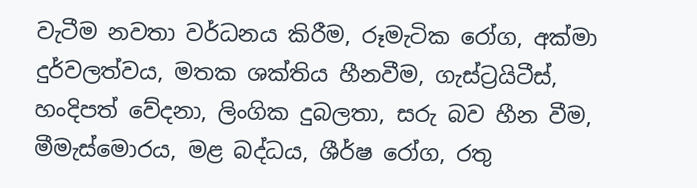වැටීම නවතා වර්ධනය කිරීම, රූමැටික රෝග, අක්මා දුර්වලත්වය, මතක ශක්තිය හීනවීම, ගැස්ට්‍රයිටීස්, හංදිපත් වේදනා, ලිංගික දුබලතා, සරු බව හීන වීම, මීමැස්මොරය, මළ බද්ධය, ශීර්ෂ රෝග, රතු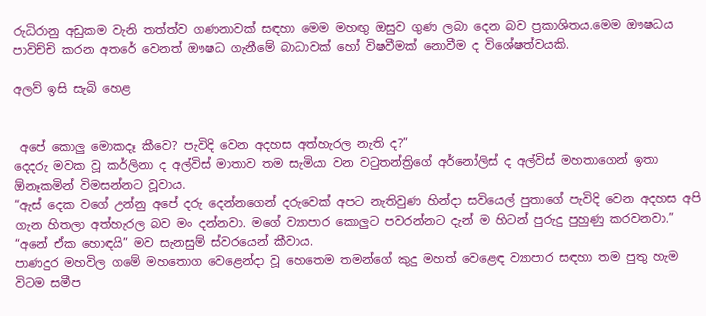රුධිරානු අඩුකම වැනි තත්ත්ව ගණනාවක් සඳහා මෙම මහඟු ඔසුව ගුණ ලබා දෙන බව ප්‍රකාශිතය.මෙම ඖෂධය පාවිච්චි කරන අතරේ වෙනත් ඖෂධ ගැනීමේ බාධාවක් හෝ විෂවීමක් නොවීම ද විශේෂත්වයකි.

අලව් ඉසි සැබි හෙළ


 අපේ කොලු මොකදෑ කීවෙ? පැවිදි වෙන අදහස අත්හැරල නැති ද?”
දෙදරු මවක වූ කර්ලිනා ද අල්විස් මාතාව තම සැමියා වන වටුතන්ත්‍රිගේ අර්නෝලිස් ද අල්විස් මහතාගෙන් ඉතා ඕනෑකමින් විමසන්නට වූවාය.
“ඇස් දෙක වගේ උන්නු අපේ දරු දෙන්නගෙන් දරුවෙක් අපට නැතිවුණ හින්දා සවියෙල් පුතාගේ පැවිදි වෙන අදහස අපි ගැන හිතලා අත්හැරල බව මං දන්නවා. මගේ ව්‍යාපාර කොලුට පවරන්නට දැන් ම හිටන් පුරුදු පුහුණු කරවනවා.” “අනේ ඒක හොඳයි” මව සැනසුම් ස්වරයෙන් කීවාය.
පාණදුර මහවිල ගමේ මහතොග වෙළෙන්දා වූ හෙතෙම තමන්ගේ කුදු මහත් වෙළෙඳ ව්‍යාපාර සඳහා තම පුතු හැම විටම සමීප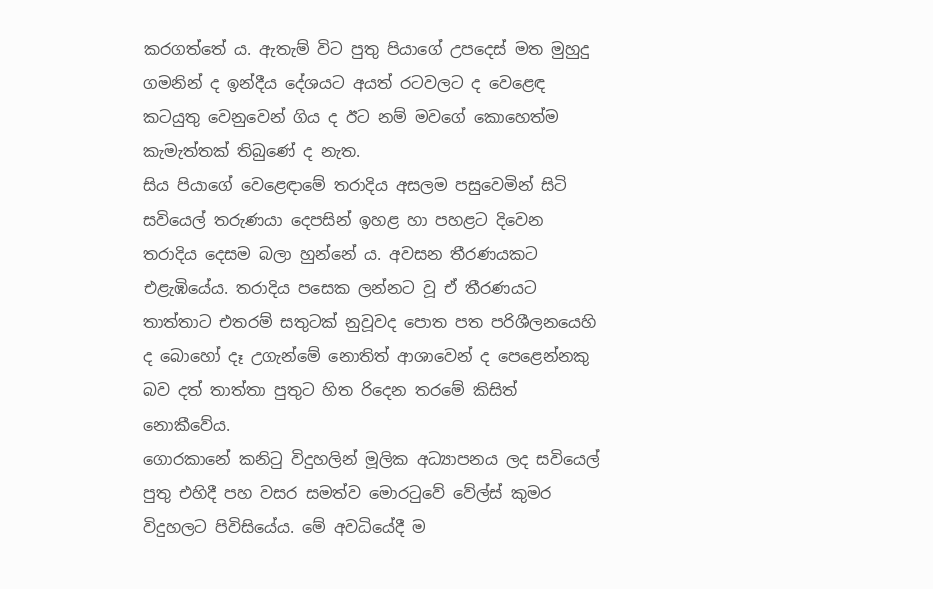කරගත්තේ ය. ඇතැම් විට පුතු පියාගේ උපදෙස් මත මුහුදු ගමනින් ද ඉන්දීය දේශයට අයත් රටවලට ද වෙළෙඳ කටයුතු වෙනුවෙන් ගිය ද ඊට නම් මවගේ කොහෙත්ම කැමැත්තක් තිබුණේ ද නැත.
සිය පියාගේ වෙළෙඳාමේ තරාදිය අසලම පසුවෙමින් සිටි සවියෙල් තරුණයා දෙපසින් ඉහළ හා පහළට දිවෙන තරාදිය දෙසම බලා හුන්නේ ය. අවසන තීරණයකට එළැඹියේය. තරාදිය පසෙක ලන්නට වූ ඒ තීරණයට තාත්තාට එතරම් සතුටක් නුවූවද පොත පත පරිශීලනයෙහි ද බොහෝ දෑ උගැන්මේ නොතිත් ආශාවෙන් ද පෙළෙන්නකු බව දත් තාත්තා පුතුට හිත රිදෙන තරමේ කිසිත් නොකීවේය.
ගොරකානේ කනිටු විදුහලින් මූලික අධ්‍යාපනය ලද සවියෙල් පුතු එහිදී පහ වසර සමත්ව මොරටුවේ වේල්ස් කුමර විදුහලට පිවිසියේය. මේ අවධියේදී ම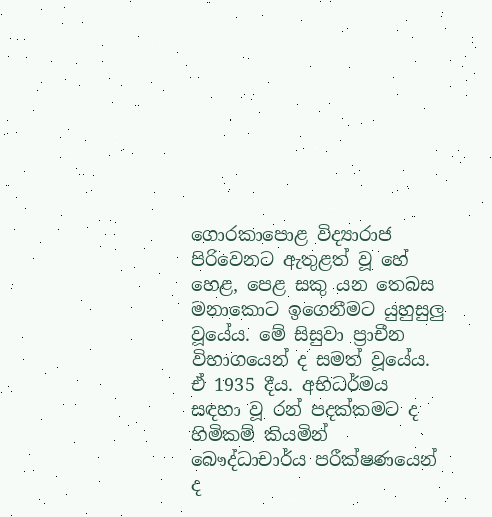ගොරකාපොළ විද්‍යාරාජ පිරිවෙනට ඇතුළත් වූ හේ හෙළ, පෙළ සකු යන තෙබස මනාකොට ඉගෙනීමට යුහුසුලු වූයේය. මේ සිසුවා ප්‍රාචීන විභාගයෙන් ද සමත් වූයේය. ඒ 1935 දීය. අභිධර්මය සඳහා වූ රන් පදක්කමට ද හිමිකම් කියමින් බෞද්ධාචාර්ය පරීක්ෂණයෙන් ද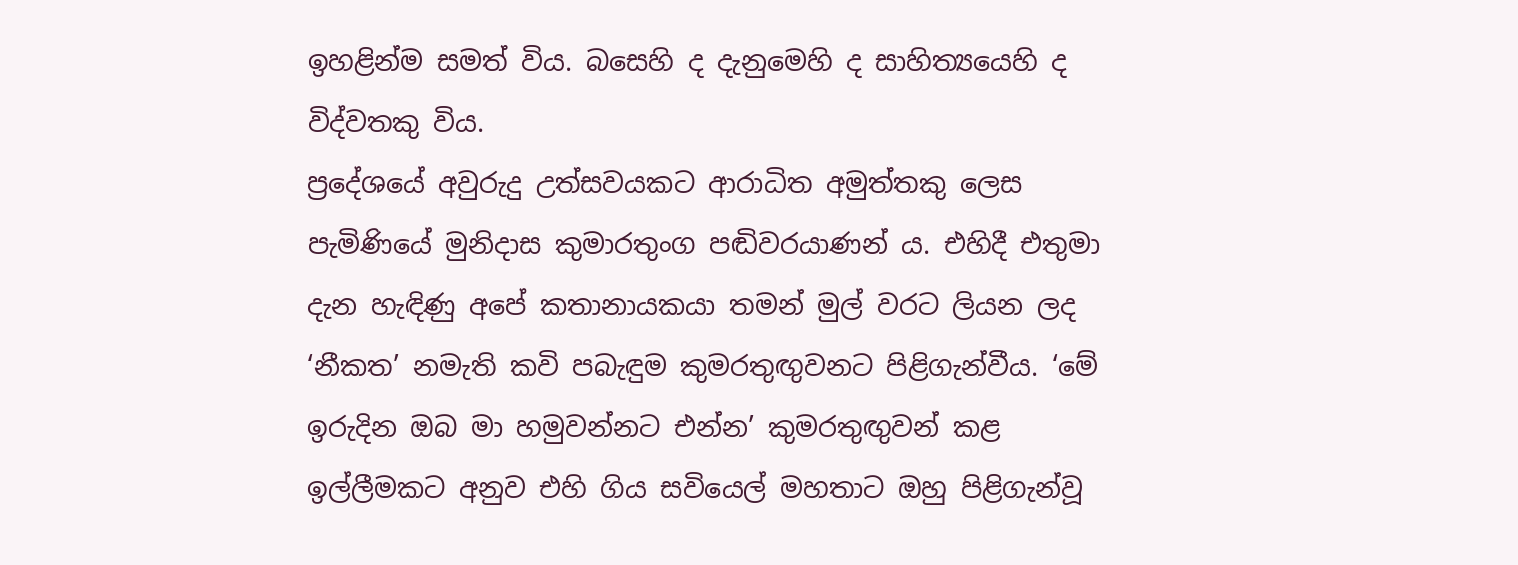ඉහළින්ම සමත් විය. බසෙහි ද දැනුමෙහි ද සාහිත්‍යයෙහි ද විද්වතකු විය.
ප්‍රදේශයේ අවුරුදු උත්සවයකට ආරාධිත අමුත්තකු ලෙස පැමිණියේ මුනිදාස කුමාරතුංග පඬිවරයාණන් ය. එහිදී එතුමා දැන හැඳිණු අපේ කතානායකයා තමන් මුල් වරට ලියන ලද ‘නීකත’ නමැති කවි පබැඳුම කුමරතුඟුවනට පිළිගැන්වීය. ‘මේ ඉරුදින ඔබ මා හමුවන්නට එන්න’ කුමරතුඟුවන් කළ ඉල්ලීමකට අනුව එහි ගිය සවියෙල් මහතාට ඔහු පිළිගැන්වූ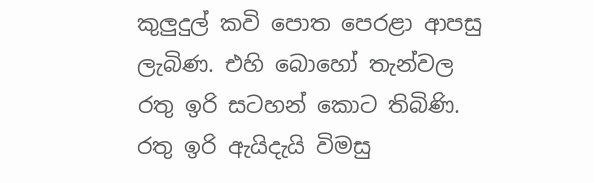කුලුදුල් කවි පොත පෙරළා ආපසු ලැබිණ. එහි බොහෝ තැන්වල රතු ඉරි සටහන් කොට තිබිණි.
රතු ඉරි ඇයිදැයි විමසු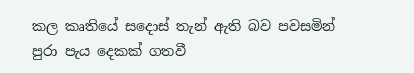කල කෘතියේ සදොස් තැන් ඇති බව පවසමින් පුරා පැය දෙකක් ගතවී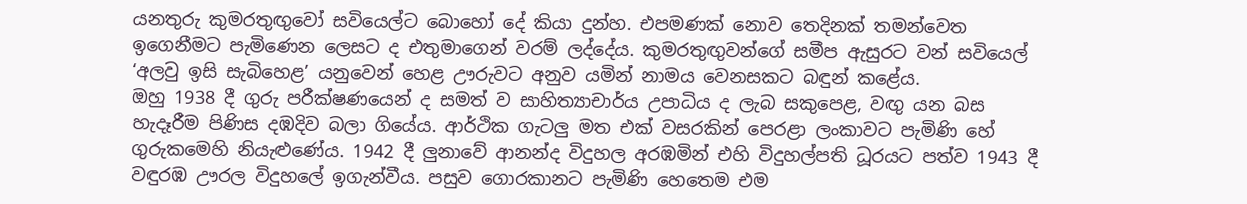යනතුරු කුමරතුඟුවෝ සවියෙල්ට බොහෝ දේ කියා දුන්හ. එපමණක් නොව තෙදිනක් තමන්වෙත ඉගෙනීමට පැමිණෙන ලෙසට ද එතුමාගෙන් වරම් ලද්දේය. කුමරතුඟුවන්ගේ සමීප ඇසුරට වන් සවියෙල් ‘අලවු ඉසි සැබිහෙළ’ යනුවෙන් හෙළ ඌරුවට අනුව යමින් නාමය වෙනසකට බඳුන් කළේය.
ඔහු 1938 දී ගුරු පරීක්ෂණයෙන් ද සමත් ව සාහිත්‍යාචාර්ය උපාධිය ද ලැබ සකුපෙළ, වඟු යන බස හැදෑරීම පිණිස දඹදිව බලා ගියේය. ආර්ථික ගැටලු මත එක් වසරකින් පෙරළා ලංකාවට පැමිණි හේ ගුරුකමෙහි නියැළුණේය. 1942 දී ලුනාවේ ආනන්ද විදුහල අරඹමින් එහි විදුහල්පති ධූරයට පත්ව 1943 දී වඳුරඹ ඌරල විදුහලේ ඉගැන්වීය. පසුව ගොරකානට පැමිණි හෙතෙම එම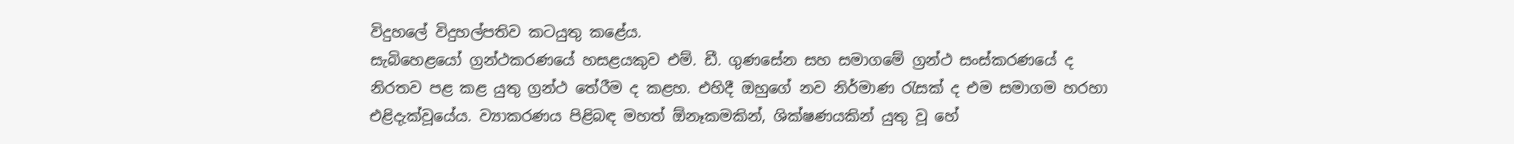විදුහලේ විදුහල්පතිව කටයුතු කළේය.
සැබිහෙළයෝ ග්‍රන්ථකරණයේ හසළයකුව එම්. ඩී. ගුණසේන සහ සමාගමේ ග්‍රන්ථ සංස්කරණයේ ද නිරතව පළ කළ යුතු ග්‍රන්ථ තේරීම ද කළහ. එහිදී ඔහුගේ නව නිර්මාණ රැසක් ද එම සමාගම හරහා එළිදැක්වූයේය. ව්‍යාකරණය පිළිබඳ මහත් ඕනෑකමකින්, ශික්ෂණයකින් යුතු වූ හේ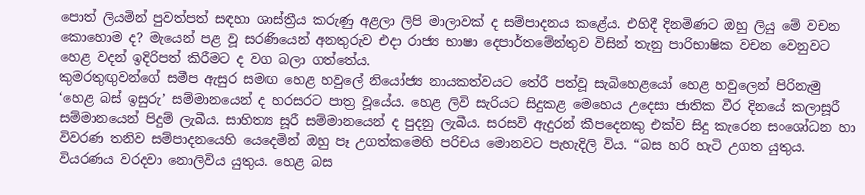පොත් ලියමින් පුවත්පත් සඳහා ශාස්ත්‍රීය කරුණු අළලා ලිපි මාලාවක් ද සම්පාදනය කළේය. එහිදී දිනමිණට ඔහු ලියු මේ වචන කොහොම ද? මැයෙන් පළ වූ සරණියෙන් අනතුරුව එදා රාජ්‍ය භාෂා දෙපාර්තමේන්තුව විසින් තැනු පාරිභාෂික වචන වෙනුවට හෙළ වදන් ඉදිරිපත් කිරීමට ද වග බලා ගත්තේය.
කුමරතුඟුවන්ගේ සමීප ඇසුර සමඟ හෙළ හවුලේ නියෝජ්‍ය නායකත්වයට තේරී පත්වූ සැබිහෙළයෝ හෙළ හවුලෙන් පිරිනැමු ‘හෙළ බස් ඉසුරු’ සම්මානයෙන් ද හරසරට පාත්‍ර වූයේය. හෙළ ලිවි සැරියට සිදුකළ මෙහෙය උදෙසා ජාතික වීර දිනයේ කලාසූරී සම්මානයෙන් පිදුම් ලැබීය. සාහිත්‍ය සූරී සම්මානයෙන් ද පුදනු ලැබීය. සරසවි ඇදුරන් කීපදෙනකු එක්ව සිදු කැරෙන සංශෝධන හා විවරණ තනිව සම්පාදනයෙහි යෙදෙමින් ඔහු පෑ උගත්කමෙහි පරිචය මොනවට පැහැදිලි විය. “බස හරි හැටි උගත යුතුය. වියරණය වරදවා නොලිවිය යුතුය. හෙළ බස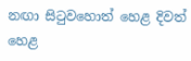නඟා සිටුවහොත් හෙළ දිවත් හෙළ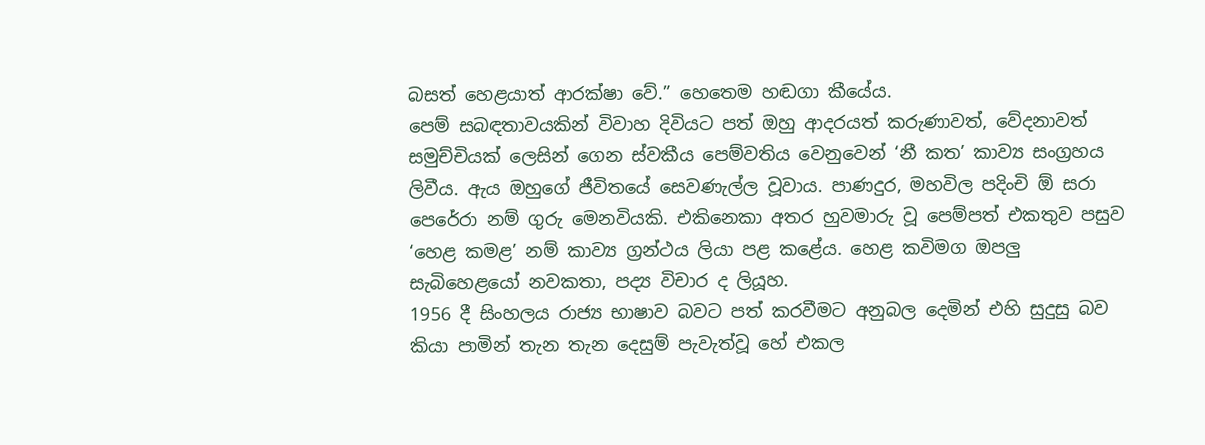බසත් හෙළයාත් ආරක්ෂා වේ.” හෙතෙම හඬගා කීයේය.
පෙම් සබඳතාවයකින් විවාහ දිවියට පත් ඔහු ආදරයත් කරුණාවත්, වේදනාවත් සමුච්චියක් ලෙසින් ගෙන ස්වකීය පෙම්වතිය වෙනුවෙන් ‘නී කත’ කාව්‍ය සංග්‍රහය ලිවීය. ඇය ඔහුගේ ජීවිතයේ සෙවණැල්ල වූවාය. පාණදුර, මහවිල පදිංචි ඕ සරා පෙරේරා නම් ගුරු මෙනවියකි. එකිනෙකා අතර හුවමාරු වූ පෙම්පත් එකතුව පසුව ‘හෙළ කමළ’ නම් කාව්‍ය ග්‍රන්ථය ලියා පළ කළේය. හෙළ කවිමග ඔපලු සැබිහෙළයෝ නවකතා, පද්‍ය විචාර ද ලියූහ.
1956 දී සිංහලය රාජ්‍ය භාෂාව බවට පත් කරවීමට අනුබල දෙමින් එහි සුදුසු බව කියා පාමින් තැන තැන දෙසුම් පැවැත්වූ හේ එකල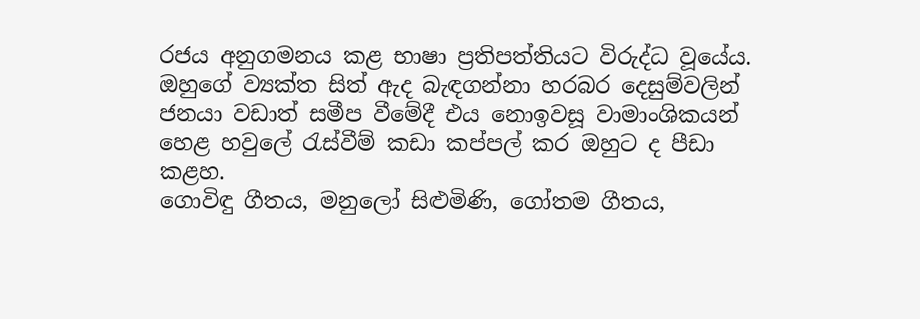රජය අනුගමනය කළ භාෂා ප්‍රතිපත්තියට විරුද්ධ වූයේය. ඔහුගේ ව්‍යක්ත සිත් ඇද බැඳගන්නා හරබර දෙසුම්වලින් ජනයා වඩාත් සමීප වීමේදී එය නොඉවසූ වාමාංශිකයන් හෙළ හවුලේ රැස්වීම් කඩා කප්පල් කර ඔහුට ද පීඩා කළහ.
ගොවිඳු ගීතය, මනුලෝ සිළුමිණි, ගෝතම ගීතය,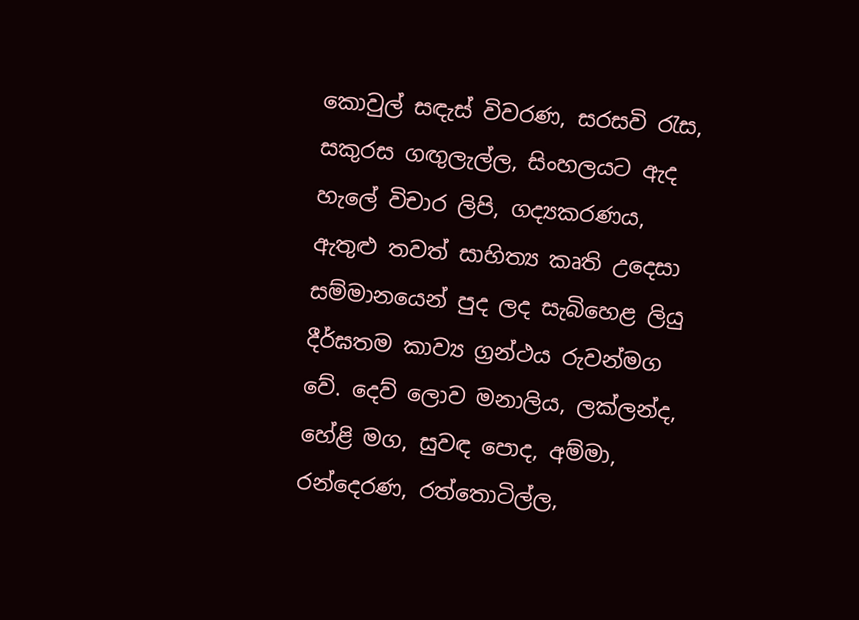කොවුල් සඳැස් විවරණ, සරසවි රැස, සකුරස ගඟුලැල්ල, සිංහලයට ඇද හැලේ විචාර ලිපි, ගද්‍යකරණය, ඇතුළු තවත් සාහිත්‍ය කෘති උදෙසා සම්මානයෙන් පුද ලද සැබිහෙළ ලියු දීර්ඝතම කාව්‍ය ග්‍රන්ථය රුවන්මග වේ. දෙව් ලොව මනාලිය, ලක්ලන්ද, හේළි මග, සුවඳ පොද, අම්මා, රන්දෙරණ, රත්තොටිල්ල,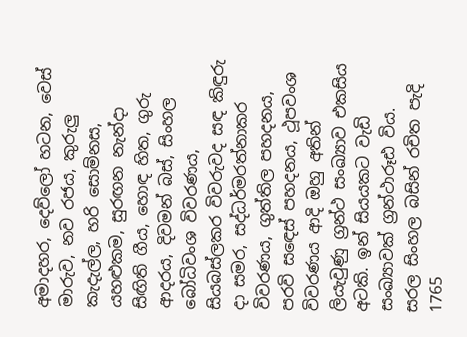අමාදහර, දෙව්ලෝ හටන, වෙස් මාරුව, නව රජය, කුරුලු කැදැල්ල, හරි සොම්නස, යහළුකම, සුරඟන නැන්දා සිඟිති ගීය, හොඳ හිත, ගුරු ආදරය, දිවමන් බස්, සිංහල බෝධිවංශ විවරණය, සියබස්ලකර විවරුවද සඳ කිඳුරු දා සමර, සද්ධර්මරත්නාකර විවරණය, ගුත්තිල පහදනය, පරවි සඳෙස් පහදනය, ථූපවංශ විවරණය ආදි ඔහු අතින් ලියැවුණු ග්‍රන්ථ සංඛ්‍යාව එකසිය අටකි. ඉන් සියයකට වැඩි සංඛ්‍යාවක් ග්‍රන්ථාරූඪ විය.
සරල සිංහල බසින් රචිත පැදි 1765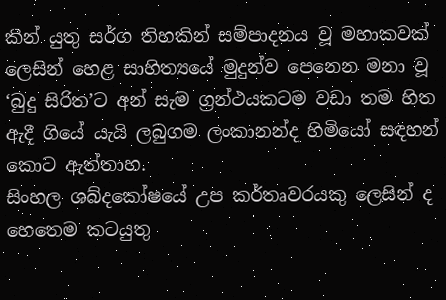කින් යුතු සර්ග තිහකින් සම්පාදනය වූ මහාකවක් ලෙසින් හෙළ සාහිත්‍යයේ මුදුන්ව පෙනෙන මනා වූ ‘බුදු සිරිත’ට අන් සැම ග්‍රන්ථයකටම වඩා තම හිත ඇදී ගියේ යැයි ලබුගම ලංකානන්ද හිමියෝ සඳහන් කොට ඇත්තාහ.
සිංහල ශබ්දකෝෂයේ උප කර්තෘවරයකු ලෙසින් ද හෙතෙම කටයුතු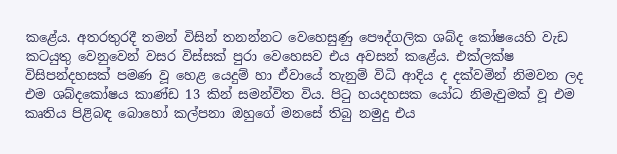කළේය. අතරතුරදී තමන් විසින් තනන්නට වෙහෙසුණු පෞද්ගලික ශබ්ද කෝෂයෙහි වැඩ කටයුතු වෙනුවෙන් වසර විස්සක් පුරා වෙහෙසව එය අවසන් කළේය. එක්ලක්ෂ විසිපන්දහසක් පමණ වූ හෙළ යෙදුම් හා ඒවායේ තැනුම් විධි ආදිය ද දක්වමින් නිමවන ලද එම ශබ්දකෝෂය කාණ්ඩ 13 කින් සමන්විත විය. පිටු හයදහසක යෝධ නිමැවුමක් වූ එම කෘතිය පිළිබඳ බොහෝ කල්පනා ඔහුගේ මනසේ තිබු නමුදු එය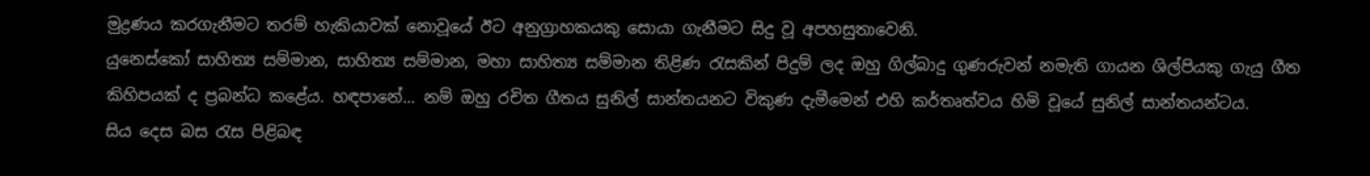මුද්‍රණය කරගැනීමට තරම් හැකියාවක් නොවූයේ ඊට අනුග්‍රාහකයකු සොයා ගැනීමට සිදු වූ අපහසුතාවෙනි.
යුනෙස්කෝ සාහිත්‍ය සම්මාන, සාහිත්‍ය සම්මාන, මහා සාහිත්‍ය සම්මාන තිළිණ රැසකින් පිදුම් ලද ඔහු ගිල්බාදු ගුණරුවන් නමැති ගායන ශිල්පියකු ගැයු ගීත කිහිපයක් ද ප්‍රබන්ධ කළේය. හඳපානේ... නම් ඔහු රචිත ගීතය සුනිල් සාන්තයනට විකුණ දැමීමෙන් එහි කර්තෘත්වය හිමි වූයේ සුනිල් සාන්තයන්ටය.
සිය දෙස බස රැස පිළිබඳ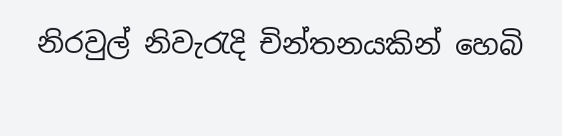නිරවුල් නිවැරැදි චින්තනයකින් හෙබි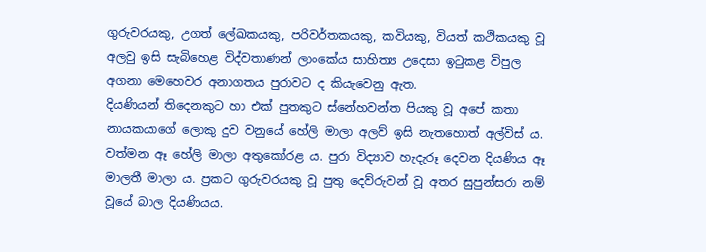ගුරුවරයකු, උගත් ලේඛකයකු, පරිවර්තකයකු, කවියකු, වියත් කථිකයකු වූ අලවු ඉසි සැබිහෙළ විද්වතාණන් ලාංකේය සාහිත්‍ය උදෙසා ඉටුකළ විපුල අගනා මෙහෙවර අනාගතය පුරාවට ද කියැවෙනු ඇත.
දියණියන් තිදෙනකුට හා එක් පුතකුට ස්නේහවන්ත පියකු වූ අපේ කතා නායකයාගේ ලොකු දුව වනුයේ හේලි මාලා අලව් ඉසි නැතහොත් අල්විස් ය. වත්මන ඈ හේලි මාලා අතුකෝරළ ය. පුරා විද්‍යාව හැදැරූ දෙවන දියණිය ඈ මාලතී මාලා ය. ප්‍රකට ගුරුවරයකු වූ පුතු දෙව්රුවන් වූ අතර සුපුන්සරා නම් වූයේ බාල දියණියය.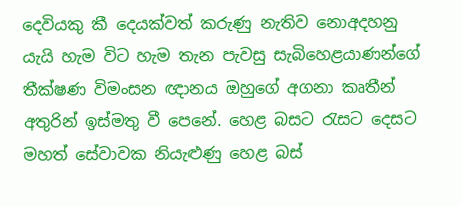දෙවියකු කී දෙයක්වත් කරුණු නැතිව නොඅදහනු යැයි හැම විට හැම තැන පැවසු සැබිහෙළයාණන්ගේ තීක්ෂණ විමංසන ඥානය ඔහුගේ අගනා කෘතීන් අතුරින් ඉස්මතු වී පෙනේ. හෙළ බසට රැසට දෙසට මහත් සේවාවක නියැළුණු හෙළ බස්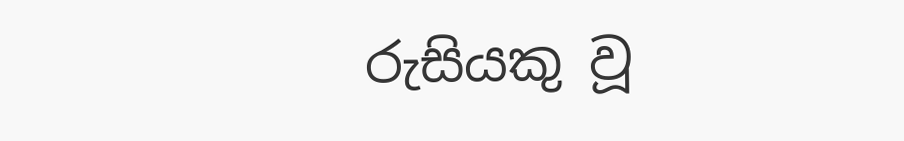රුසියකු වූ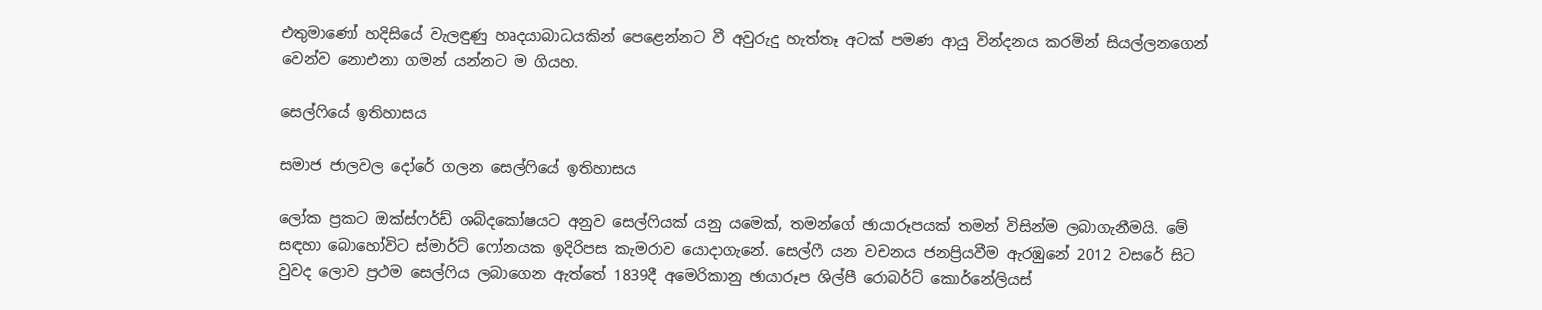එතුමාණෝ හදිසියේ වැලඳුණු හෘදයාබාධයකින් පෙළෙන්නට වී අවුරුදු හැත්තෑ අටක් පමණ ආයු වින්දනය කරමින් සියල්ලනගෙන් වෙන්ව නොඑනා ගමන් යන්නට ම ගියහ.

සෙල්ෆියේ ඉතිහාසය

සමාජ ජාලවල දෝරේ ගලන සෙල්ෆියේ ඉතිහාසය

ලෝක ප්‍රකට ඔක්ස්ෆර්ඩ් ශබ්දකෝෂයට අනුව සෙල්ෆියක් යනු යමෙක්, තමන්ගේ ඡායාරූපයක් තමන් විසින්ම ලබාගැනීමයි. මේ සඳහා බොහෝවිට ස්මාර්ට් ෆෝනයක ඉදිරිපස කැමරාව යොදාගැනේ. සෙල්ෆී යන වචනය ජනප්‍රියවීම ඇරඹුනේ 2012 වසරේ සිට වුවද ලොව ප්‍රථම සෙල්ෆිය ලබාගෙන ඇත්තේ 1839දී අමෙරිකානු ඡායාරූප ශිල්පී රොබර්ට් කොර්නේලියස්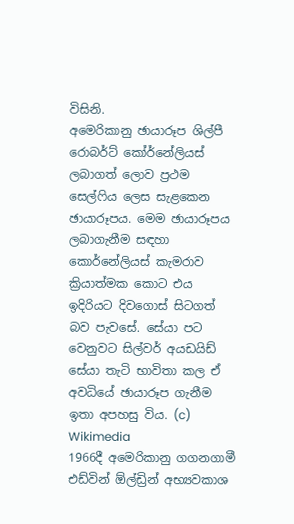විසිනි.
අමෙරිකානු ඡායාරූප ශිල්පී රොබර්ට් කෝර්නේලියස් ලබාගත් ලොව ප්‍රථම සෙල්ෆිය ලෙස සැළකෙන ඡායාරූපය. මෙම ඡායාරූපය ලබාගැනීම සඳහා කොර්නේලියස් කැමරාව ක්‍රියාත්මක කොට එය ඉදිරියට දිවගොස් සිටගත් බව පැවසේ. සේයා පට වෙනුවට සිල්වර් අයඩයිඩ් සේයා තැටි භාවිතා කල ඒ අවධියේ ඡායාරූප ගැනීම ඉතා අපහසු විය. (c) Wikimedia
1966දී අමෙරිකානු ගගනගාමී එඩ්වින් ඕල්ඩ්‍රින් අභ්‍යවකාශ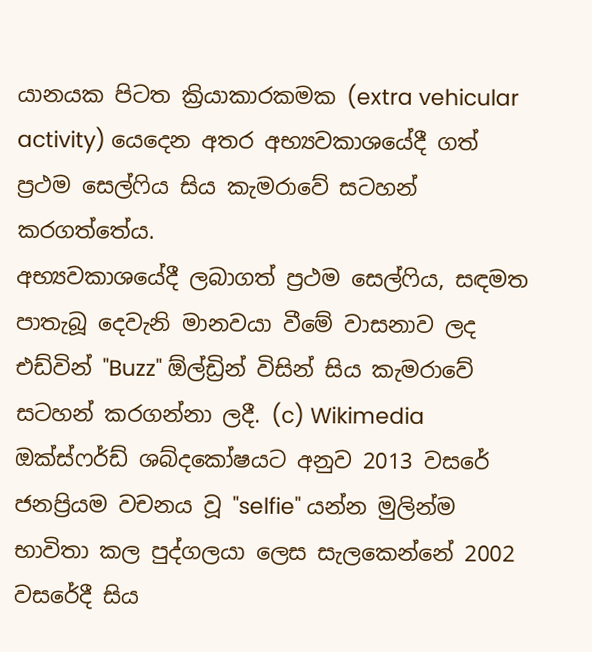යානයක පිටත ක්‍රියාකාරකමක (extra vehicular activity) යෙදෙන අතර අභ්‍යවකාශයේදී ගත් ප්‍රථම සෙල්ෆිය සිය කැමරාවේ සටහන් කරගත්තේය.
අභ්‍යවකාශයේදී ලබාගත් ප්‍රථම සෙල්ෆිය, සඳමත පාතැබූ දෙවැනි මානවයා වීමේ වාසනාව ලද එඩ්වින් "Buzz" ඕල්ඩ්‍රින් විසින් සිය කැමරාවේ සටහන් කරගන්නා ලදී. (c) Wikimedia
ඔක්ස්ෆර්ඩ් ශබ්දකෝෂයට අනුව 2013 වසරේ ජනප්‍රියම වචනය වූ "selfie" යන්න මුලින්ම භාවිතා කල පුද්ගලයා ලෙස සැලකෙන්නේ 2002 වසරේදී සිය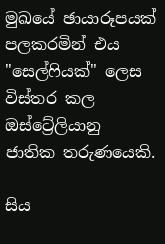මුඛයේ ඡායාරූපයක් පලකරමින් එය "සෙල්ෆියක්" ලෙස විස්තර කල ඔස්ට්‍රේලියානු ජාතික තරුණයෙකි.

සිය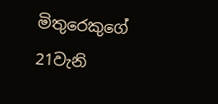මිතුරෙකුගේ 21වැනි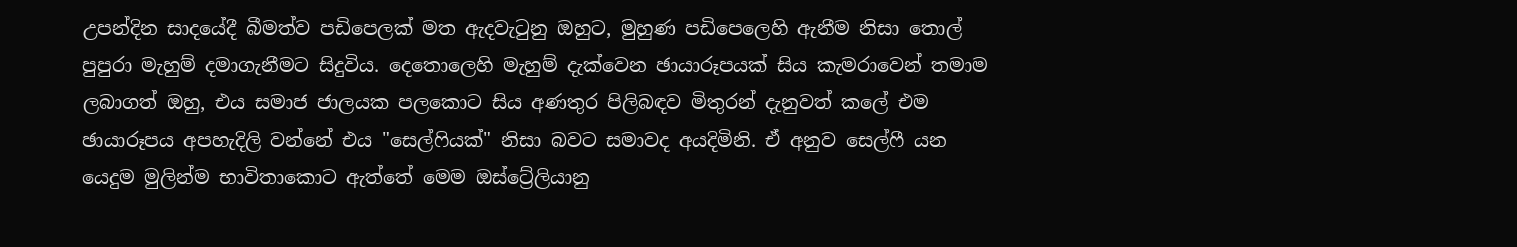උපන්දින සාදයේදී බීමත්ව පඩිපෙලක් මත ඇදවැටුනු ඔහුට, මුහුණ පඩිපෙලෙහි ඇනීම නිසා තොල් පුපුරා මැහුම් දමාගැනීමට සිදුවිය. දෙතොලෙහි මැහුම් දැක්වෙන ඡායාරූපයක් සිය කැමරාවෙන් තමාම ලබාගත් ඔහු, එය සමාජ ජාලයක පලකොට සිය අණතුර පිලිබඳව මිතුරන් දැනුවත් කලේ එම ඡායාරූපය අපහැදිලි වන්නේ එය "සෙල්ෆියක්" නිසා බවට සමාවද අයදිමිනි. ඒ අනුව සෙල්ෆී යන යෙදුම මුලින්ම භාවිතාකොට ඇත්තේ මෙම ඔස්ට්‍රේලියානු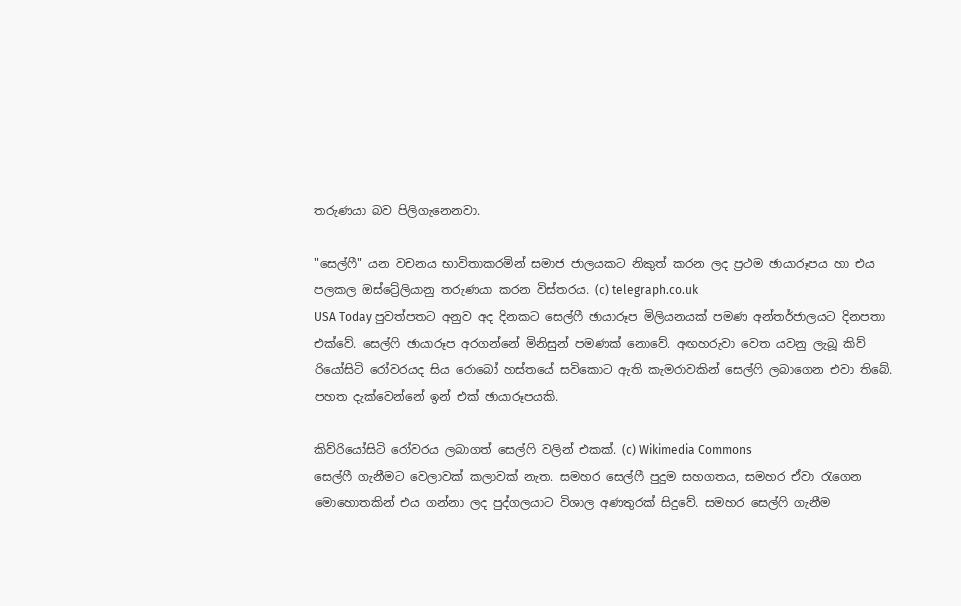තරුණයා බව පිලිගැනෙනවා.

"සෙල්ෆී" යන වචනය භාවිතාකරමින් සමාජ ජාලයකට නිකුත් කරන ලද ප්‍රථම ඡායාරූපය හා එය පලකල ඔස්ට්‍රේලියානු තරුණයා කරන විස්තරය. (c) telegraph.co.uk
USA Today පුවත්පතට අනුව අද දිනකට සෙල්ෆී ඡායාරූප මිලියනයක් පමණ අන්තර්ජාලයට දිනපතා එක්වේ. සෙල්ෆි ඡායාරූප අරගන්නේ මිනිසුන් පමණක් නොවේ. අඟහරුවා වෙත යවනු ලැබූ කිව් රියෝසිටි රෝවරයද සිය රොබෝ හස්තයේ සවිකොට ඇති කැමරාවකින් සෙල්ෆි ලබාගෙන එවා තිබේ. පහත දැක්වෙන්නේ ඉන් එක් ඡායාරූපයකි.

කිව්රියෝසිටි රෝවරය ලබාගත් සෙල්ෆි වලින් එකක්. (c) Wikimedia Commons
සෙල්ෆී ගැනීමට වෙලාවක් කලාවක් නැත. සමහර සෙල්ෆී පුදුම සහගතය, සමහර ඒවා රැගෙන මොහොතකින් එය ගන්නා ලද පුද්ගලයාට විශාල අණතුරක් සිදුවේ. සමහර සෙල්ෆි ගැනීම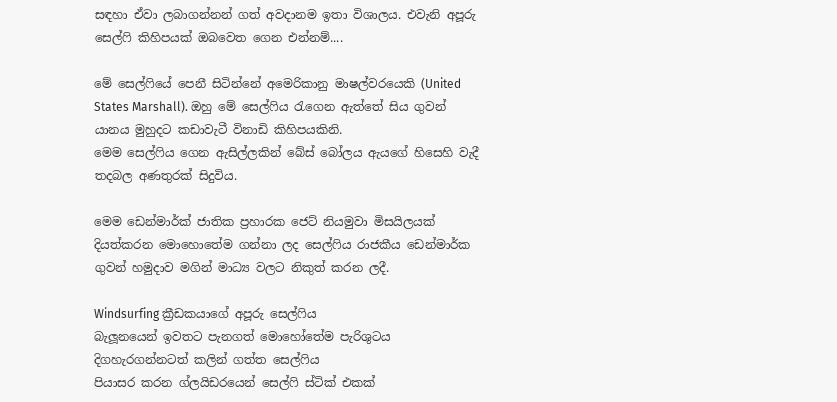සඳහා ඒවා ලබාගන්නන් ගත් අවදානම ඉතා විශාලය. එවැනි අපූරු සෙල්ෆි කිහිපයක් ඔබවෙත ගෙන එන්නම්....

මේ සෙල්ෆියේ පෙනී සිටින්නේ අමෙරිකානු මාෂල්වරයෙකි (United States Marshall). ඔහු මේ සෙල්ෆිය රැගෙන ඇත්තේ සිය ගුවන් යානය මුහුදට කඩාවැටී විනාඩි කිහිපයකිනි.
මෙම සෙල්ෆිය ගෙන ඇසිල්ලකින් බේස් බෝලය ඇයගේ හිසෙහි වැදී තදබල අණතුරක් සිදුවිය.

මෙම ඩෙන්මාර්ක් ජාතික ප්‍රහාරක ජෙට් නියමුවා මිසයිලයක් දියත්කරන මොහොතේම ගන්නා ලද සෙල්ෆිය රාජකීය ඩෙන්මාර්ක ගුවන් හමුදාව මගින් මාධ්‍ය වලට නිකුත් කරන ලදී.

Windsurfing ක්‍රීඩකයාගේ අපූරු සෙල්ෆිය
බැලූනයෙන් ඉවතට පැනගත් මොහෝතේම පැරිශුටය දිගහැරගන්නටත් කලින් ගත්ත සෙල්ෆිය
පියාසර කරන ග්ලයිඩරයෙන් සෙල්ෆි ස්ටික් එකක්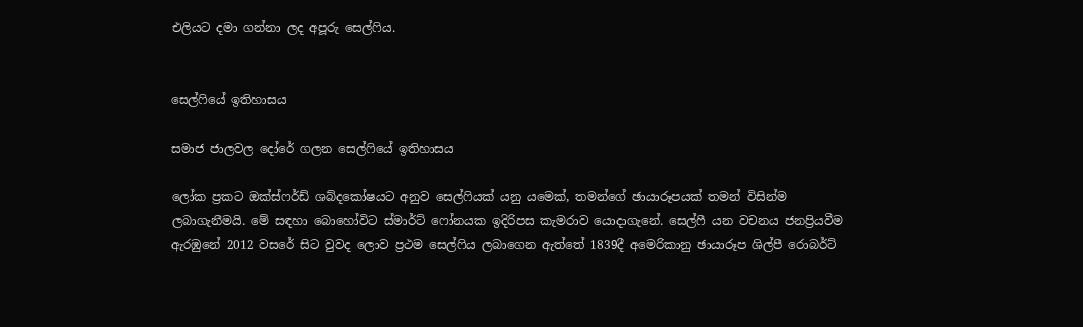එලියට දමා ගන්නා ලද අපූරු සෙල්ෆිය.


සෙල්ෆියේ ඉතිහාසය

සමාජ ජාලවල දෝරේ ගලන සෙල්ෆියේ ඉතිහාසය

ලෝක ප්‍රකට ඔක්ස්ෆර්ඩ් ශබ්දකෝෂයට අනුව සෙල්ෆියක් යනු යමෙක්, තමන්ගේ ඡායාරූපයක් තමන් විසින්ම ලබාගැනීමයි. මේ සඳහා බොහෝවිට ස්මාර්ට් ෆෝනයක ඉදිරිපස කැමරාව යොදාගැනේ. සෙල්ෆී යන වචනය ජනප්‍රියවීම ඇරඹුනේ 2012 වසරේ සිට වුවද ලොව ප්‍රථම සෙල්ෆිය ලබාගෙන ඇත්තේ 1839දී අමෙරිකානු ඡායාරූප ශිල්පී රොබර්ට්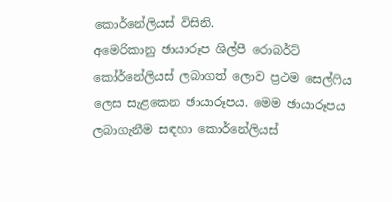කොර්නේලියස් විසිනි.
අමෙරිකානු ඡායාරූප ශිල්පී රොබර්ට් කෝර්නේලියස් ලබාගත් ලොව ප්‍රථම සෙල්ෆිය ලෙස සැළකෙන ඡායාරූපය. මෙම ඡායාරූපය ලබාගැනීම සඳහා කොර්නේලියස්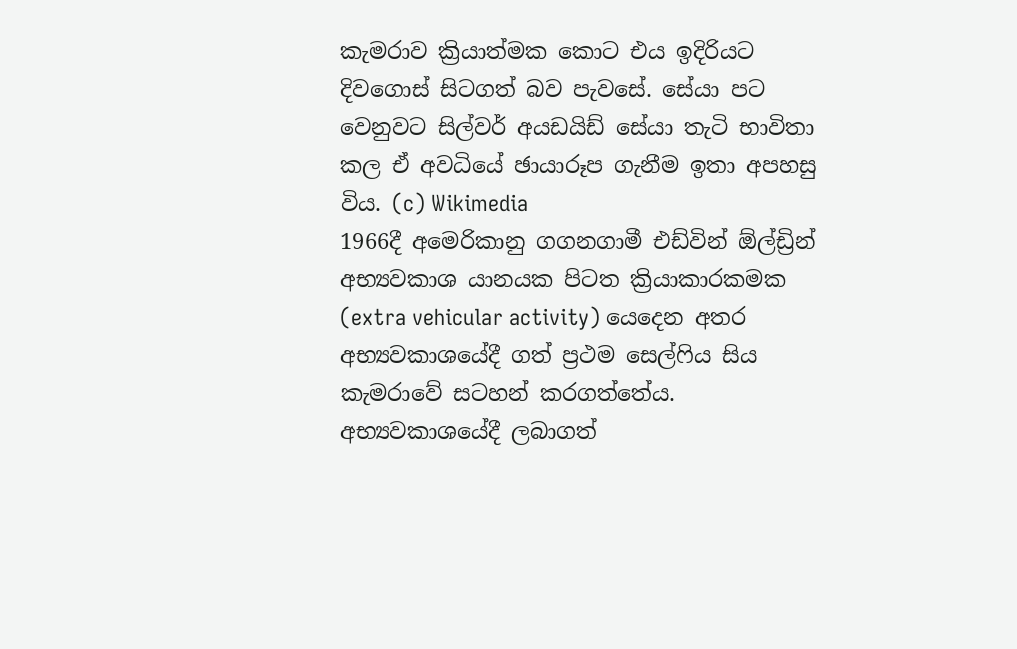කැමරාව ක්‍රියාත්මක කොට එය ඉදිරියට දිවගොස් සිටගත් බව පැවසේ. සේයා පට වෙනුවට සිල්වර් අයඩයිඩ් සේයා තැටි භාවිතා කල ඒ අවධියේ ඡායාරූප ගැනීම ඉතා අපහසු විය. (c) Wikimedia
1966දී අමෙරිකානු ගගනගාමී එඩ්වින් ඕල්ඩ්‍රින් අභ්‍යවකාශ යානයක පිටත ක්‍රියාකාරකමක (extra vehicular activity) යෙදෙන අතර අභ්‍යවකාශයේදී ගත් ප්‍රථම සෙල්ෆිය සිය කැමරාවේ සටහන් කරගත්තේය.
අභ්‍යවකාශයේදී ලබාගත්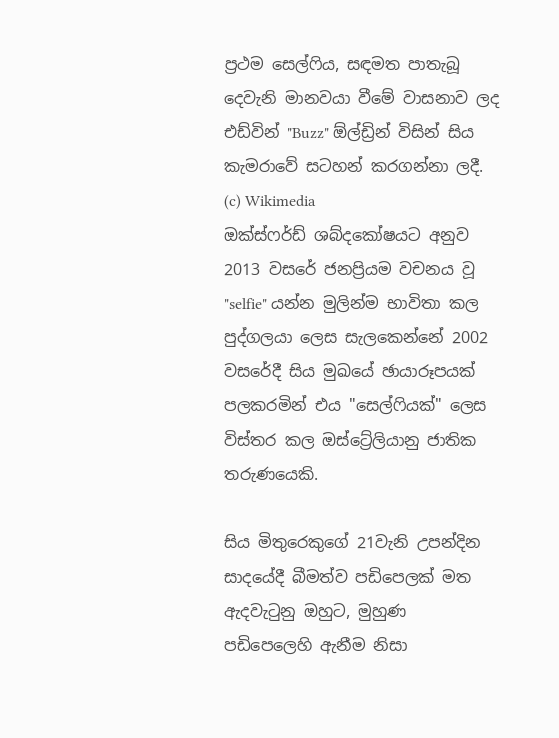ප්‍රථම සෙල්ෆිය, සඳමත පාතැබූ දෙවැනි මානවයා වීමේ වාසනාව ලද එඩ්වින් "Buzz" ඕල්ඩ්‍රින් විසින් සිය කැමරාවේ සටහන් කරගන්නා ලදී. (c) Wikimedia
ඔක්ස්ෆර්ඩ් ශබ්දකෝෂයට අනුව 2013 වසරේ ජනප්‍රියම වචනය වූ "selfie" යන්න මුලින්ම භාවිතා කල පුද්ගලයා ලෙස සැලකෙන්නේ 2002 වසරේදී සිය මුඛයේ ඡායාරූපයක් පලකරමින් එය "සෙල්ෆියක්" ලෙස විස්තර කල ඔස්ට්‍රේලියානු ජාතික තරුණයෙකි.

සිය මිතුරෙකුගේ 21වැනි උපන්දින සාදයේදී බීමත්ව පඩිපෙලක් මත ඇදවැටුනු ඔහුට, මුහුණ පඩිපෙලෙහි ඇනීම නිසා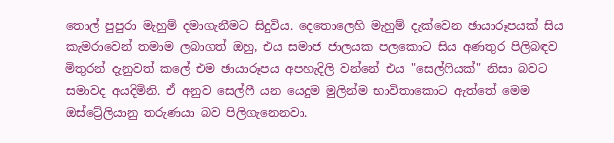තොල් පුපුරා මැහුම් දමාගැනීමට සිදුවිය. දෙතොලෙහි මැහුම් දැක්වෙන ඡායාරූපයක් සිය කැමරාවෙන් තමාම ලබාගත් ඔහු, එය සමාජ ජාලයක පලකොට සිය අණතුර පිලිබඳව මිතුරන් දැනුවත් කලේ එම ඡායාරූපය අපහැදිලි වන්නේ එය "සෙල්ෆියක්" නිසා බවට සමාවද අයදිමිනි. ඒ අනුව සෙල්ෆී යන යෙදුම මුලින්ම භාවිතාකොට ඇත්තේ මෙම ඔස්ට්‍රේලියානු තරුණයා බව පිලිගැනෙනවා.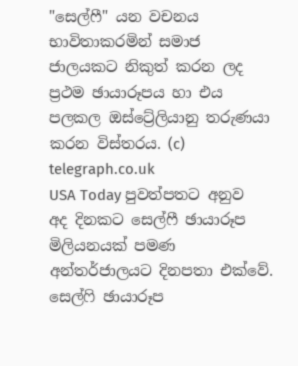"සෙල්ෆී" යන වචනය භාවිතාකරමින් සමාජ ජාලයකට නිකුත් කරන ලද ප්‍රථම ඡායාරූපය හා එය පලකල ඔස්ට්‍රේලියානු තරුණයා කරන විස්තරය. (c) telegraph.co.uk
USA Today පුවත්පතට අනුව අද දිනකට සෙල්ෆී ඡායාරූප මිලියනයක් පමණ අන්තර්ජාලයට දිනපතා එක්වේ. සෙල්ෆි ඡායාරූප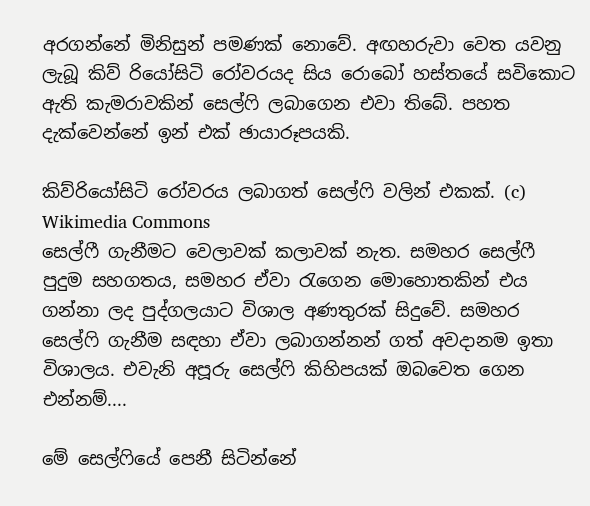අරගන්නේ මිනිසුන් පමණක් නොවේ. අඟහරුවා වෙත යවනු ලැබූ කිව් රියෝසිටි රෝවරයද සිය රොබෝ හස්තයේ සවිකොට ඇති කැමරාවකින් සෙල්ෆි ලබාගෙන එවා තිබේ. පහත දැක්වෙන්නේ ඉන් එක් ඡායාරූපයකි.

කිව්රියෝසිටි රෝවරය ලබාගත් සෙල්ෆි වලින් එකක්. (c) Wikimedia Commons
සෙල්ෆී ගැනීමට වෙලාවක් කලාවක් නැත. සමහර සෙල්ෆී පුදුම සහගතය, සමහර ඒවා රැගෙන මොහොතකින් එය ගන්නා ලද පුද්ගලයාට විශාල අණතුරක් සිදුවේ. සමහර සෙල්ෆි ගැනීම සඳහා ඒවා ලබාගන්නන් ගත් අවදානම ඉතා විශාලය. එවැනි අපූරු සෙල්ෆි කිහිපයක් ඔබවෙත ගෙන එන්නම්....

මේ සෙල්ෆියේ පෙනී සිටින්නේ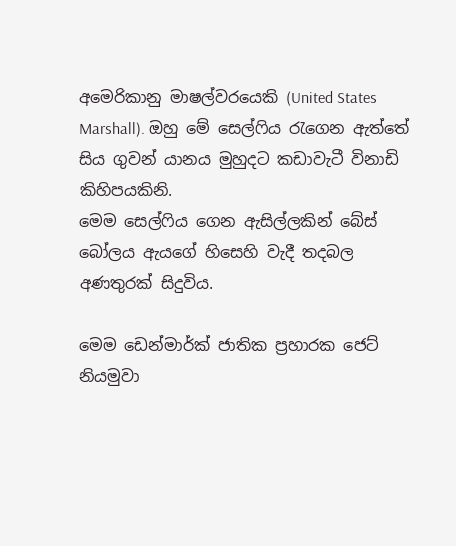අමෙරිකානු මාෂල්වරයෙකි (United States Marshall). ඔහු මේ සෙල්ෆිය රැගෙන ඇත්තේ සිය ගුවන් යානය මුහුදට කඩාවැටී විනාඩි කිහිපයකිනි.
මෙම සෙල්ෆිය ගෙන ඇසිල්ලකින් බේස් බෝලය ඇයගේ හිසෙහි වැදී තදබල අණතුරක් සිදුවිය.

මෙම ඩෙන්මාර්ක් ජාතික ප්‍රහාරක ජෙට් නියමුවා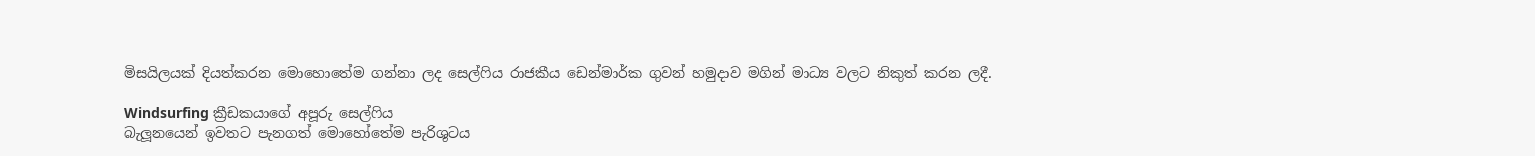මිසයිලයක් දියත්කරන මොහොතේම ගන්නා ලද සෙල්ෆිය රාජකීය ඩෙන්මාර්ක ගුවන් හමුදාව මගින් මාධ්‍ය වලට නිකුත් කරන ලදී.

Windsurfing ක්‍රීඩකයාගේ අපූරු සෙල්ෆිය
බැලූනයෙන් ඉවතට පැනගත් මොහෝතේම පැරිශුටය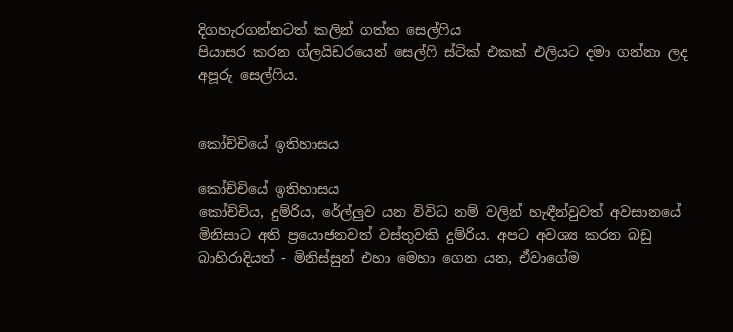දිගහැරගන්නටත් කලින් ගත්ත සෙල්ෆිය
පියාසර කරන ග්ලයිඩරයෙන් සෙල්ෆි ස්ටික් එකක් එලියට දමා ගන්නා ලද අපූරු සෙල්ෆිය.


කෝච්චියේ ඉතිහාසය

කෝච්චියේ ඉතිහාසය
කෝච්චිය, දුම්රිය, රේල්ලුව යන විවිධ නම් වලින් හැඳීන්වුවත් අවසානයේ මිනිසාට අති ප්‍රයොජනවත් වස්තුවකි දුම්රිය. අපට අවශ්‍ය කරන බඩු බාහිරාදියත් - මිනිස්සුන් එහා මෙහා ගෙන යන, ඒවාගේම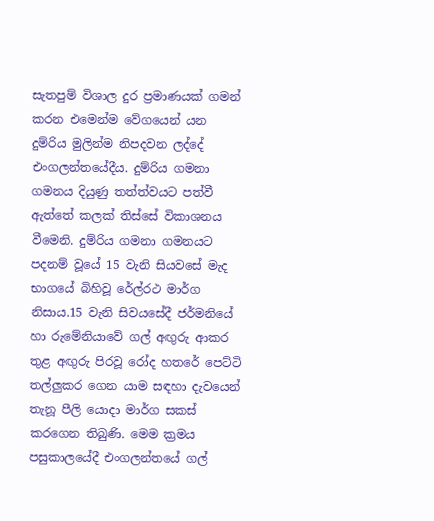සැතපුම් විශාල දුර ප්‍රමාණයක් ගමන් කරන එමෙන්ම වේගයෙන් යන දුම්රිය මුලින්ම නිපදවන ලද්දේ එංගලන්තයේදීය. දුම්රිය ගමනා ගමනය දියුණු තත්ත්වයට පත්වී ඇත්තේ කලක් තිස්සේ විකාශනය වීමෙනි. දුම්රිය ගමනා ගමනයට පදනම් වූයේ 15 වැනි සියවසේ මැද භාගයේ බිහිවූ රේල්රථ මාර්ග නිසාය.15 වැනි සිවයසේදී ජර්මනියේ හා රුමේනියාවේ ගල් අඟුරු ආකර තුළ අඟුරු පිරවූ රෝද හතරේ පෙට්ටි තල්ලුකර ගෙන යාම සඳහා දැවයෙන් තැනූ පීලි යොදා මාර්ග සකස් කරගෙන තිබුණි. මෙම ක්‍රමය පසුකාලයේදී එංගලන්තයේ ගල්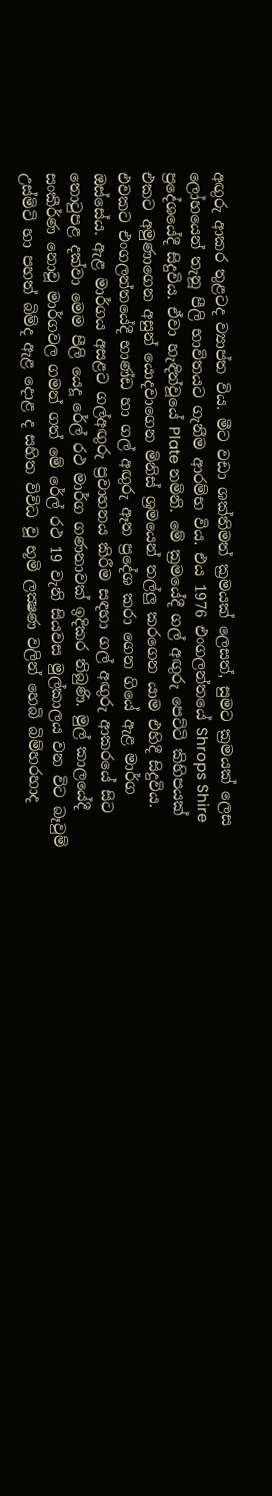අඟුරු ආකර තුළටද ව්‍යාප්ත විය. මීට වඩා ශක්තිමත් ක්‍රමයක් ලෙසත්, සුමට ක්‍රමයක් ලෙස ලෝහයෙන් තැනූ පීලි භාවිතයට ගැනීම ආරම්භ විය. එය 1976 එංගලන්තයේ Shrops Shire ප්‍රදේශයේදී සිදුවිය. ඒවා හැඳින්වූයේ Plate නමිනි. මේ ක්‍රමයේදී ගල් අඟුරු පෙට්ටි කිහිපයක් එකට අමුණාගෙන අසුන් යොදවාගෙන මිනිස් ශ්‍රමයෙන් තල්ලු කරගෙන යාම එහිදී සිදුවිය. එවකට එංගලන්තයේදී භාණ්ඩ හා ගල් අඟුරු ඈත ප්‍රදේශ කරා ගෙන ගියේ ඇළ මාර්ග ඔස්සේය. ඇළ මාර්ගය අසළට ගල්අඟුරු ප්‍රවාහනය කිරීම සඳහා ගල් අඟුරු ආකරයේ සිට තොටුපළ දක්වා මෙම පීලි යෙදූ රේල් රථ මාර්ග ගණනාවක් ඉදිකර තිබුණි. මුල් කාලයේදී සංකීර්ණ නොවූ මාර්ගවල ගමන් ගත් මේ රේල් රථ 19 වැනි සියවස මුල්කාලය වන විට බෑවුම් උස්මිටි හා පහත් බිම්ද ඇළ දොළ ද සහිත විවිධ වූ භූමි ලක්‍ෂණ වලින් හෙබි බිම්හරහාද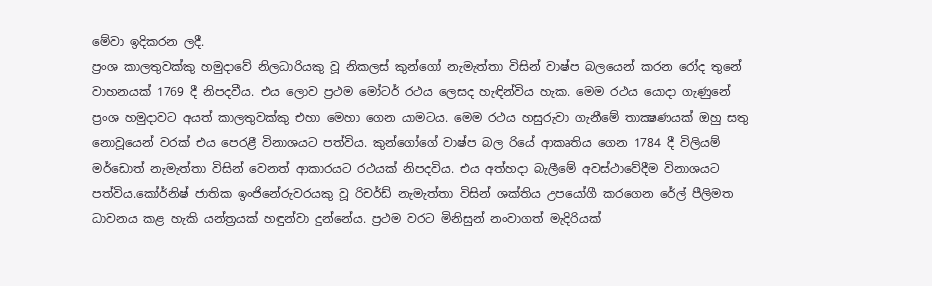මේවා ඉදිකරන ලදී.
ප්‍රංශ කාලතුවක්කු හමුදාවේ නිලධාරියකු වූ නිකලස් කුන්ගෝ නැමැත්තා විසින් වාෂ්ප බලයෙන් කරන රෝද තුනේ වාහනයක් 1769 දී නිපදවීය. එය ලොව ප්‍රථම මෝටර් රථය ලෙසද හැඳින්විය හැක. මෙම රථය යොදා ගැණුනේ ප්‍රංශ හමුදාවට අයත් කාලතුවක්කු එහා මෙහා ගෙන යාමටය. මෙම රථය හසුරුවා ගැනීමේ තාක්‍ෂණයක් ඔහු සතු නොවූයෙන් වරක් එය පෙරළී විනාශයට පත්විය. කුන්ගෝගේ වාෂ්ප බල රියේ ආකෘතිය ගෙන 1784 දී විලියම් මර්ඩොත් නැමැත්තා විසින් වෙනත් ආකාරයට රථයක් නිපදවිය. එය අත්හදා බැලීමේ අවස්ථාවේදීම විනාශයට පත්විය.කෝර්නිෂ් ජාතික ඉංජිනේරුවරයකු වූ රිචර්ඩ් නැමැත්තා විසින් ශක්තිය උපයෝගී කරගෙන රේල් පීලිමත ධාවනය කළ හැකි යන්ත්‍රයක් හඳුන්වා දුන්නේය. ප්‍රථම වරට මිනිසුන් නංවාගත් මැදිරියක්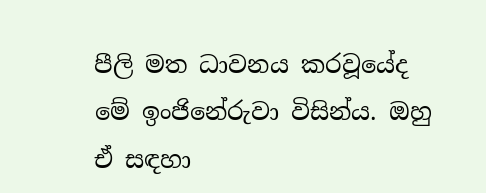පීලි මත ධාවනය කරවූයේද මේ ඉංජිනේරුවා විසින්ය. ඔහු ඒ සඳහා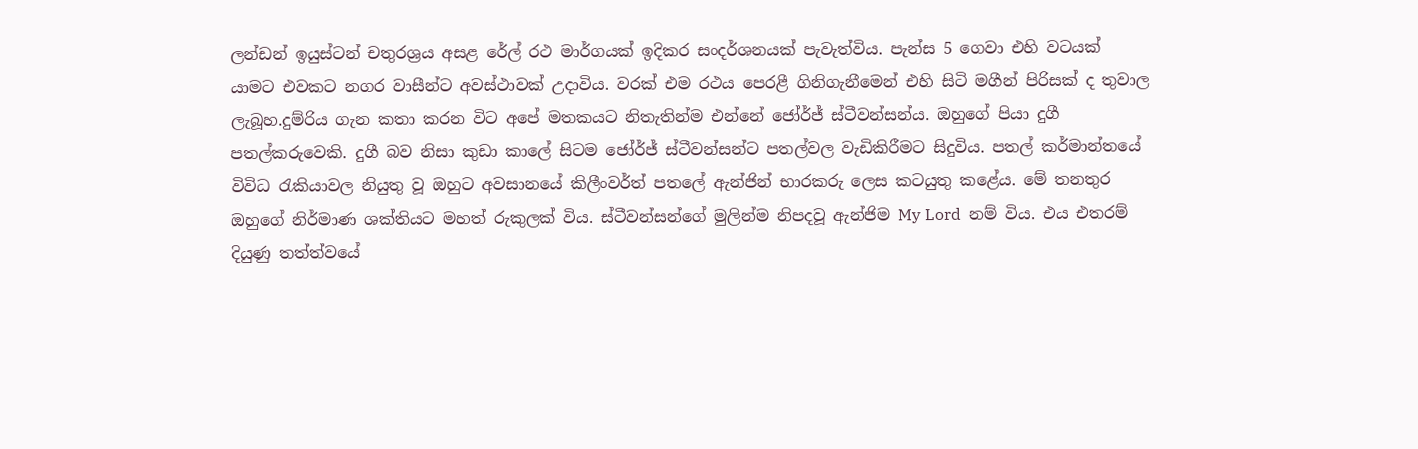ලන්ඩන් ඉයුස්ටන් චතුරශ්‍රය අසළ රේල් රථ මාර්ගයක් ඉදිකර සංදර්ශනයක් පැවැත්විය. පැන්ස 5 ගෙවා එහි වටයක් යාමට එවකට නගර වාසීන්ට අවස්ථාවක් උදාවිය. වරක් එම රථය පෙරළී ගිනිගැනීමෙන් එහි සිටි මගීන් පිරිසක් ද තුවාල ලැබූහ.දුම්රිය ගැන කතා කරන විට අපේ මතකයට නිතැතින්ම එන්නේ ජෝර්ජ් ස්ටීවන්සන්ය. ඔහුගේ පියා දුගී පතල්කරුවෙකි. දුගී බව නිසා කුඩා කාලේ සිටම ජෝර්ජ් ස්ටීවන්සන්ට පතල්වල වැඩිකිරීමට සිදුවිය. පතල් කර්මාන්තයේ විවිධ රැකියාවල නියුතු වූ ඔහුට අවසානයේ කිලීංවර්ත් පතලේ ඇන්ජින් භාරකරු ලෙස කටයුතු කළේය. මේ තනතුර ඔහුගේ නිර්මාණ ශක්තියට මහත් රුකුලක් විය. ස්ටීවන්සන්ගේ මුලින්ම නිපදවූ ඇන්ජිම My Lord  නම් විය. එය එතරම් දියුණු තත්ත්වයේ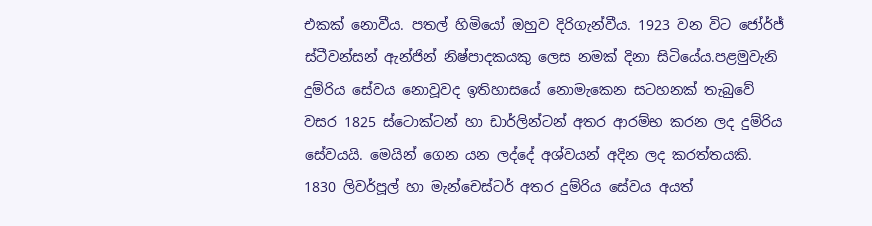එකක් නොවීය. පතල් හිමියෝ ඔහුව දිරිගැන්වීය. 1923 වන විට ජෝර්ජ් ස්ටීවන්සන් ඇන්ජින් නිෂ්පාදකයකු ලෙස නමක් දිනා සිටියේය.පළමුවැනි දුම්රිය සේවය නොවූවද ඉතිහාසයේ නොමැකෙන සටහනක් තැබුවේ වසර 1825 ස්ටොක්ටන් හා ඩාර්ලින්ටන් අතර ආරම්භ කරන ලද දුම්රිය සේවයයි. මෙයින් ගෙන යන ලද්දේ අශ්වයන් අදින ලද කරත්තයකි.
1830 ලිවර්පූල් හා මැන්චෙස්ටර් අතර දුම්රිය සේවය අයත්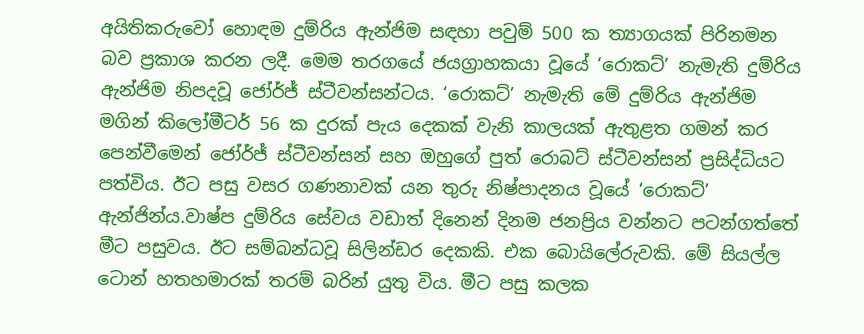අයිතිකරුවෝ හොඳම දුම්රිය ඇන්ජිම සඳහා පවුම් 500 ක ත්‍යාගයක් පිරිනමන බව ප්‍රකාශ කරන ලදී. මෙම තරගයේ ජයග්‍රාහකයා වූයේ ‘රොකට්’ නැමැති දුම්රිය ඇන්ජිම නිපදවූ ජෝර්ජ් ස්ටීවන්සන්ටය. ‘රොකට්’ නැමැති මේ දුම්රිය ඇන්ජිම මගින් කිලෝමීටර් 56 ක දුරක් පැය දෙකක් වැනි කාලයක් ඇතුළත ගමන් කර පෙන්වීමෙන් ජෝර්ජ් ස්ටීවන්සන් සහ ඔහුගේ පුත් රොබට් ස්ටීවන්සන් ප්‍රසිද්ධියට පත්විය. ඊට පසු වසර ගණනාවක් යන තුරු නිෂ්පාදනය වූයේ ‘රොකට්’ ඇන්ජින්ය.වාෂ්ප දුම්රිය සේවය වඩාත් දිනෙන් දිනම ජනප්‍රිය වන්නට පටන්ගත්තේ මීට පසුවය. ඊට සම්බන්ධවූ සිලින්ඩර දෙකකි. එක බොයිලේරුවකි. මේ සියල්ල ටොන් හතහමාරක් තරම් බරින් යුතු විය. මීට පසු කලක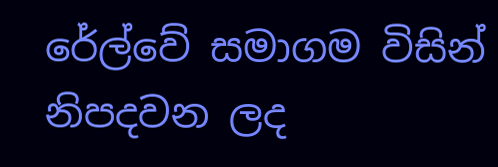රේල්වේ සමාගම විසින් නිපදවන ලද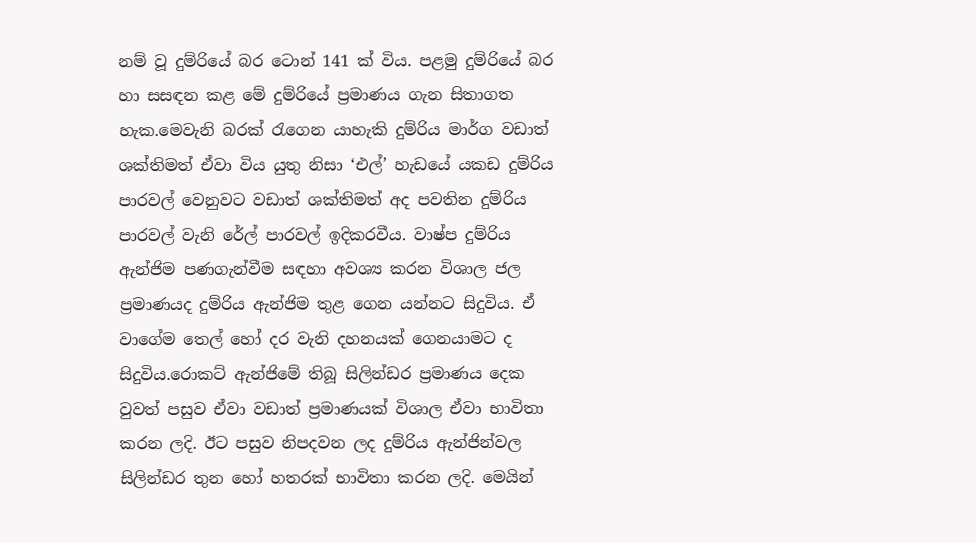නම් වූ දුම්රියේ බර ටොන් 141 ක් විය. පළමු දුම්රියේ බර හා සසඳන කළ මේ දුම්රියේ ප්‍රමාණය ගැන සිතාගත හැක.මෙවැනි බරක් රැගෙන යාහැකි දුම්රිය මාර්ග වඩාත් ශක්තිමත් ඒවා විය යුතු නිසා ‘එල්’ හැඩයේ යකඩ දුම්රිය පාරවල් වෙනුවට වඩාත් ශක්තිමත් අද පවතින දුම්රිය පාරවල් වැනි රේල් පාරවල් ඉදිකරවීය. වාෂ්ප දුම්රිය ඇන්ජිම පණගැන්වීම සඳහා අවශ්‍ය කරන විශාල ජල ප්‍රමාණයද දුම්රිය ඇන්ජිම තුළ ගෙන යන්නට සිදුවිය. ඒ වාගේම තෙල් හෝ දර වැනි දහනයක් ගෙනයාමට ද සිදුවිය.රොකට් ඇන්ජිමේ තිබූ සිලින්ඩර ප්‍රමාණය දෙක වුවත් පසුව ඒවා වඩාත් ප්‍රමාණයක් විශාල ඒවා භාවිතා කරන ලදි. ඊට පසුව නිපදවන ලද දුම්රිය ඇන්ජින්වල සිලින්ඩර තුන හෝ හතරක් භාවිතා කරන ලදි. මෙයින්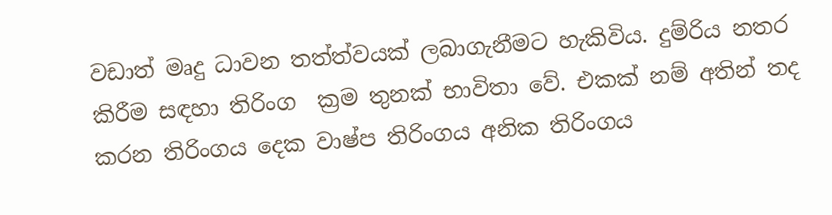වඩාත් මෘදු ධාවන තත්ත්වයක් ලබාගැනීමට හැකිවිය. දුම්රිය නතර කිරීම සඳහා තිරිංග  ක්‍රම තුනක් භාවිතා වේ. එකක් නම් අතින් තද කරන තිරිංගය දෙක වාෂ්ප තිරිංගය අනික තිරිංගය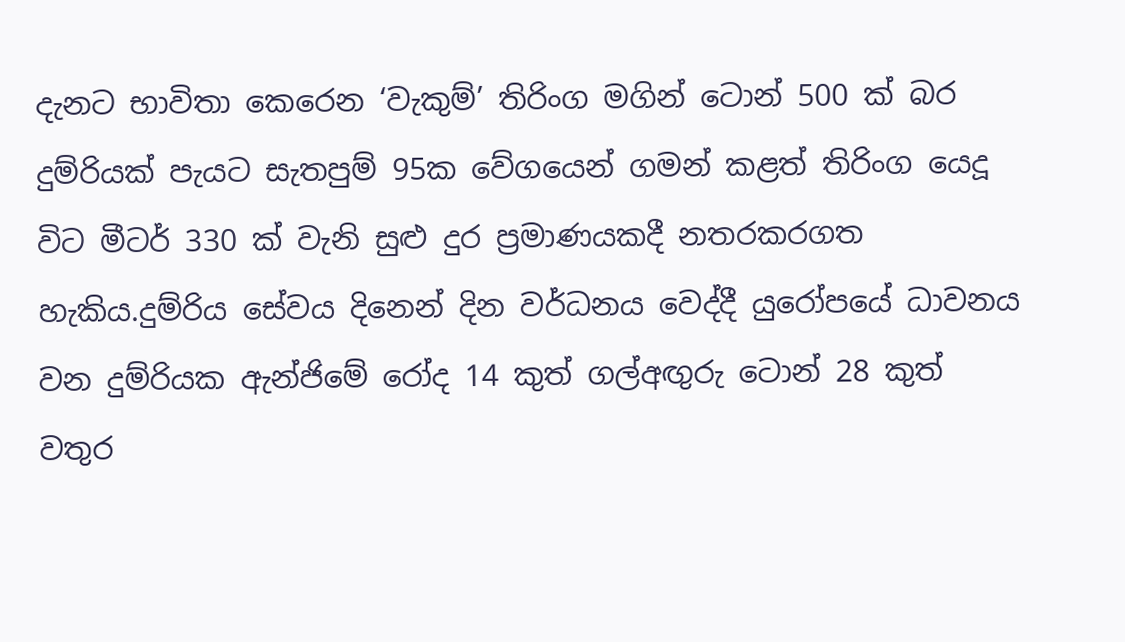දැනට භාවිතා කෙරෙන ‘වැකුම්’ තිරිංග මගින් ටොන් 500 ක් බර දුම්රියක් පැයට සැතපුම් 95ක වේගයෙන් ගමන් කළත් තිරිංග යෙදූ විට මීටර් 330 ක් වැනි සුළු දුර ප්‍රමාණයකදී නතරකරගත හැකිය.දුම්රිය සේවය දිනෙන් දින වර්ධනය වෙද්දී යුරෝපයේ ධාවනය වන දුම්රියක ඇන්ජිමේ රෝද 14 කුත් ගල්අඟුරු ටොන් 28 කුත් වතුර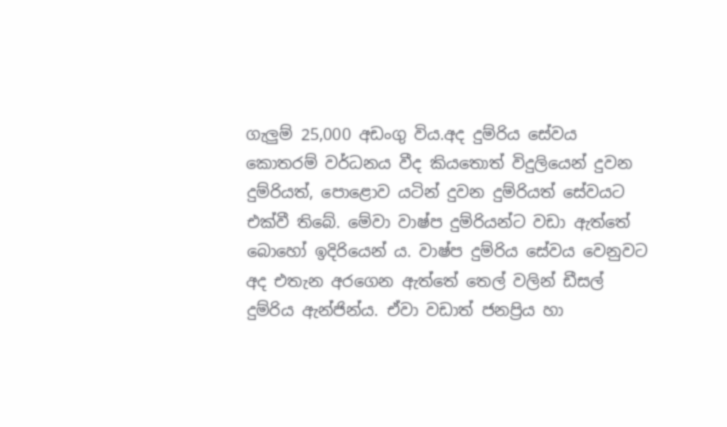ගැලුම් 25,000 අඩංගු විය.අද දුම්රිය සේවය කොතරම් වර්ධනය වීද කියතොත් විදුලියෙන් දුවන දුම්රියත්, පොළොව යටින් දුවන දුම්රියත් සේවයට එක්වී තිබේ. මේවා වාෂ්ප දුම්රියන්ට වඩා ඇත්තේ බොහෝ ඉදිරියෙන් ය. වාෂ්ප දුම්රිය සේවය වෙනුවට අද එතැන අරගෙන ඇත්තේ තෙල් වලින් ඩීසල් දුම්රිය ඇන්ජින්ය. ඒවා වඩාත් ජනප්‍රිය හා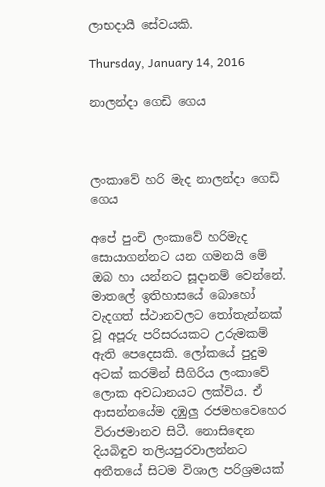ලාභදායී සේවයකි.

Thursday, January 14, 2016

නාලන්දා ගෙඩි ගෙය



ලංකාවේ හරි මැද නාලන්දා ගෙඩි ගෙය

අපේ පුංචි ලංකාවේ හරිමැද සොයාගන්නට යන ගමනයි මේ ඔබ හා යන්නට සූදානම් වෙන්නේ. මාතලේ ඉතිහාසයේ බොහෝ වැදගත් ස්ථානවලට තෝතැන්නක් වූ අපූරු පරිසරයකට උරුමකම් ඇති පෙදෙසකි. ලෝකයේ පුදුම අටක් කරමින් සීගිරිය ලංකාවේ ලොක අවධානයට ලක්විය. ඒ ආසන්නයේම දඹුලු රජමහවෙහෙර විරාජමානව සිටී. නොසි‍ඳෙන දියබිඳුව තලියපුරවාලන්නට අතීතයේ සිටම විශාල පරිශ්‍රමයක්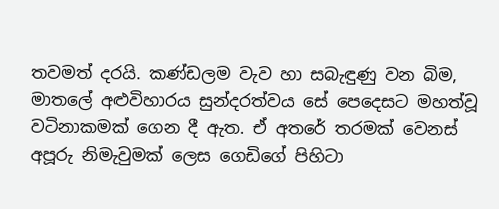තවමත් දරයි. කණ්ඩලම වැව හා සබැඳුණු වන බිම, මාතලේ අළුවිහාරය සුන්දරත්වය සේ පෙදෙසට මහත්වූ වටිනාකමක් ගෙන දී ඇත. ඒ අතරේ තරමක් වෙනස් අපූරු නිමැවුමක් ලෙස ගෙඩිගේ පිහිටා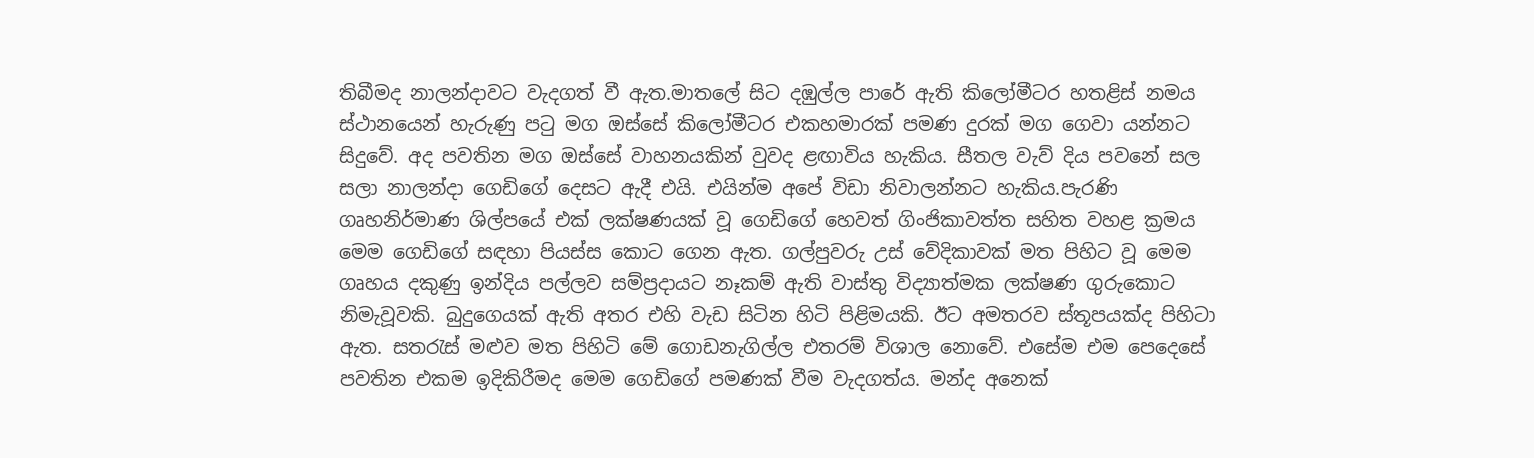තිබීමද නාලන්දාවට වැදගත් වී ඇත.මාතලේ සිට දඹුල්ල පාරේ ඇති කිලෝමීටර හතළිස් නමය ස්ථානයෙන් හැරුණු පටු මග ඔස්සේ කිලෝමීටර එකහමාරක් පමණ දුරක් මග ගෙවා යන්නට සිදුවේ. අද පවතින මග ඔස්සේ වාහනයකින් වුවද ළඟාවිය හැකිය. සීතල වැව් දිය පවනේ සල සලා නාලන්දා ගෙඩිගේ දෙසට ඇදී එයි. එයින්ම අපේ විඩා නිවාලන්නට හැකිය.පැරණි ගෘහනිර්මාණ ශිල්පයේ එක් ලක්ෂණයක් වූ ගෙඩිගේ හෙවත් ගිංජිකාවත්ත සහිත වහළ ක්‍රමය මෙම ගෙඩිගේ සඳහා පියස්ස කොට ගෙන ඇත. ගල්පුවරු උස් වේදිකාවක් මත පිහිට වූ මෙම ගෘහය දකුණු ඉන්දිය පල්ලව සම්ප්‍රදායට නෑකම් ඇති වාස්තු විද්‍යාත්මක ලක්ෂණ ගුරුකොට නිමැවූවකි. බුදුගෙයක් ඇති අතර එහි වැඩ සිටින හිටි පිළිමයකි. ඊට අමතරව ස්තූපයක්ද පිහිටා ඇත. සතරැස් මළුව මත පිහිටි මේ ගොඩනැගිල්ල එතරම් විශාල නොවේ. එසේම එම පෙදෙසේ පවතින එකම ඉදිකිරීමද මෙම ගෙඩිගේ පමණක් වීම වැදගත්ය. මන්ද අනෙක්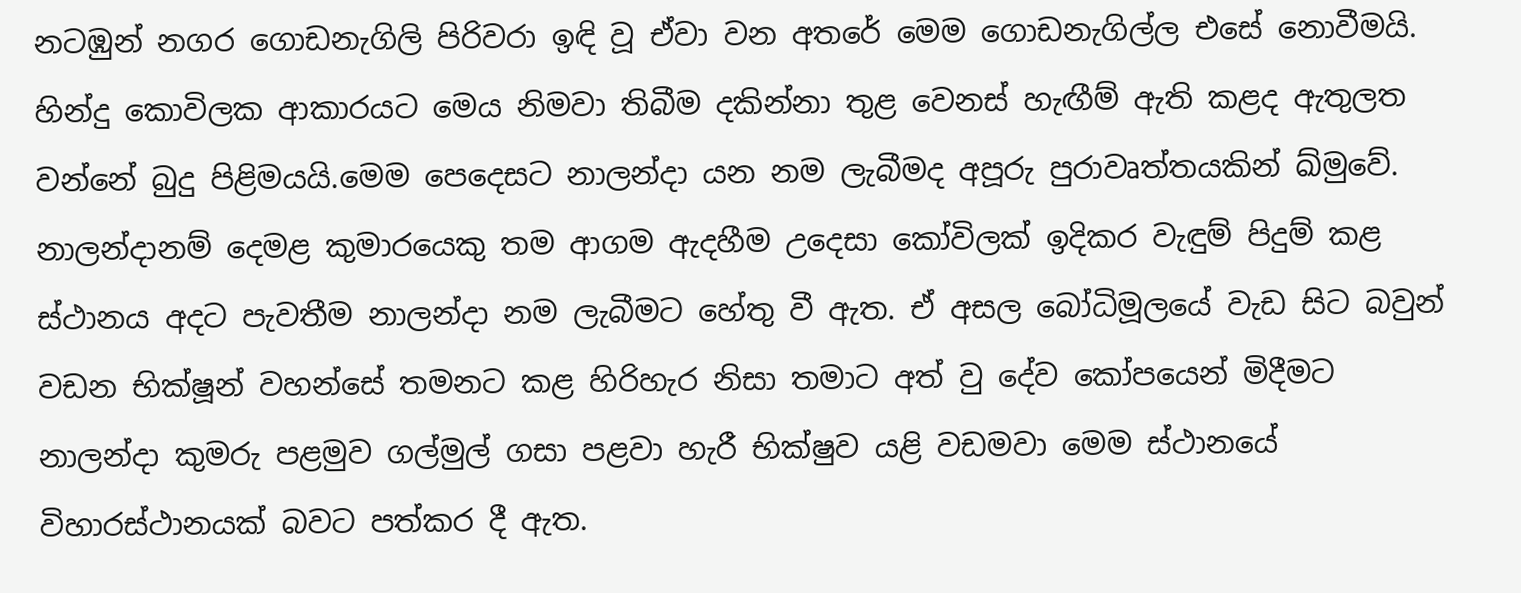නටඹුන් නගර ගොඩනැගිලි පිරිවරා ඉඳි වූ ඒවා වන අතරේ මෙම ගොඩනැගිල්ල එසේ නොවීමයි.
හින්දු කොවිලක ආකාරයට මෙය නිමවා තිබීම දකින්නා තුළ වෙනස් හැඟීම් ඇති කළද ඇතුලත වන්නේ බුදු පිළිමයයි.මෙම පෙදෙසට නාලන්දා යන නම ලැබීමද අපූරු පුරාවෘත්තයකින් ඛ්මුවේ. නාලන්දානම් දෙමළ කුමාරයෙකු තම ආගම ඇදහීම උදෙසා කෝවිලක් ඉදිකර වැඳුම් පිදුම් කළ ස්ථානය අදට පැවතීම නාලන්දා නම ලැබීමට හේතු වී ඇත. ඒ අසල බෝධිමූලයේ වැඩ සිට බවුන් වඩන භික්ෂූන් වහන්සේ තමනට කළ හිරිහැර නිසා තමාට අත් වු දේව කෝපයෙන් මිදීමට නාලන්දා කුමරු පළමුව ගල්මුල් ගසා පළවා හැරී භික්ෂුව යළි වඩමවා මෙම ස්ථානයේ විහාරස්ථානයක් බවට පත්කර දී ඇත.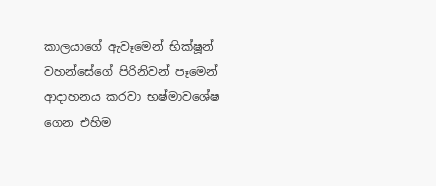කාලයාගේ ඇවෑමෙන් භික්ෂූන් වහන්සේගේ පිරිනිවන් පෑමෙන් ආදාහනය කරවා භෂ්මාවශේෂ ගෙන එහිම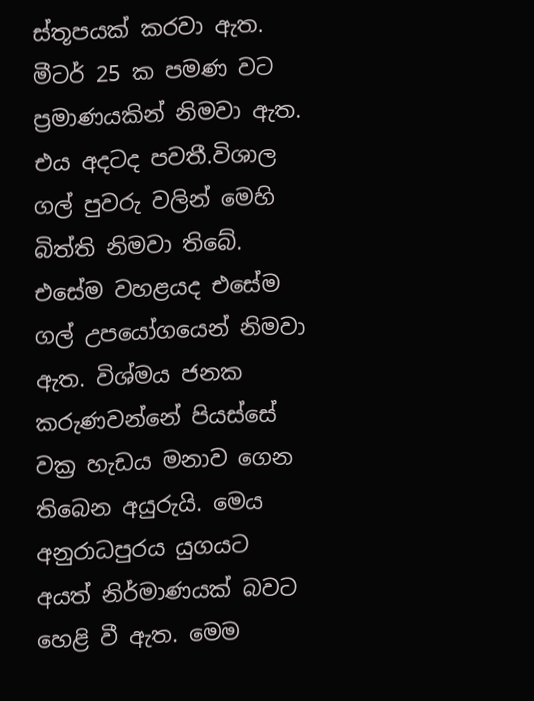ස්තූපයක් කරවා ඇත. මීටර් 25 ක පමණ වට ප්‍රමාණයකින් නිමවා ඇත. එය අදටද පවතී.විශාල ගල් පුවරු වලින් මෙහි බිත්ති නිමවා තිබේ. එසේම වහළයද එසේම ගල් උපයෝගයෙන් නිමවා ඇත. විශ්මය ජනක කරුණවන්නේ පියස්සේ වක්‍ර හැඩය මනාව ගෙන තිබෙන අයුරුයි. මෙය අනුරාධපුරය යුගයට අයත් නිර්මාණයක් බවට හෙළි වී ඇත. මෙම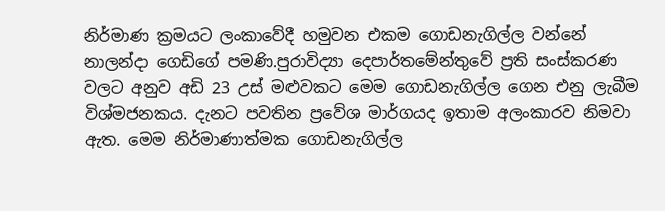නිර්මාණ ක්‍රමයට ලංකාවේදී හමුවන එකම ගොඩනැගිල්ල වන්නේ නාලන්දා ගෙඩිගේ පමණි.පුරාවිද්‍යා දෙපාර්තමේන්තුවේ ප්‍රති සංස්කරණ වලට අනුව අඩි 23 උස් මළුවකට මෙම ගොඩනැගිල්ල ගෙන එනු ලැබීම විශ්මජනකය. දැනට පවතින ප්‍රවේශ මාර්ගයද ඉතාම අලංකාරව නිමවා ඇත. මෙම නිර්මාණාත්මක ගොඩනැගිල්ල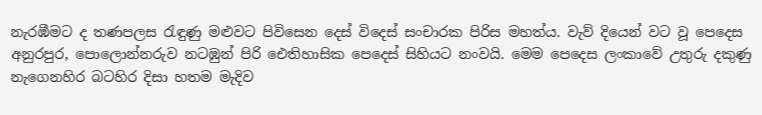නැරඹීමට ද තණපලස රැඳුණු මළුවට පිවිසෙන දෙස් විදෙස් සංචාරක පිරිස මහත්ය. වැව් දියෙන් වට වූ පෙදෙස අනුරපුර, පොලොන්නරුව නටඹුන් පිරි ඓතිහාසික පෙදෙස් සිහියට නංවයි. මෙම පෙදෙස ලංකාවේ උතුරු දකුණු නැගෙනහිර බටහිර දිසා හතම මැදිව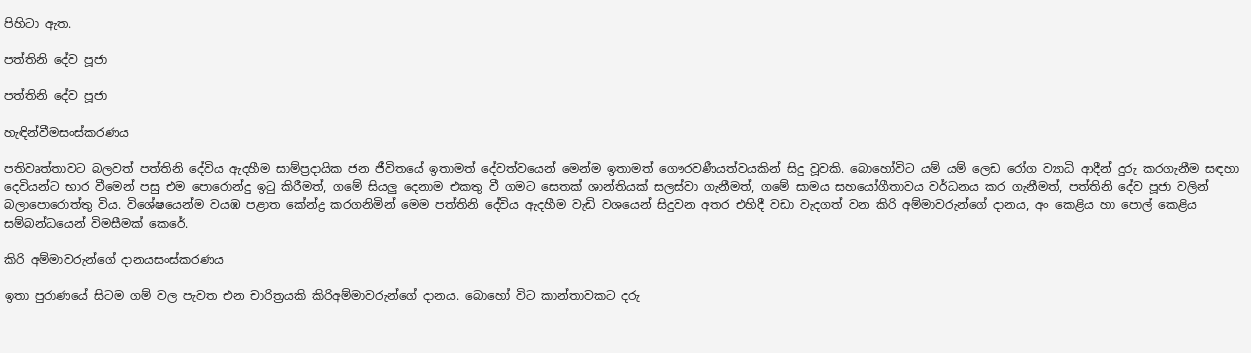පිහිටා ඇත.

පත්තිනි දේව පූජා

පත්තිනි දේව පූජා

හැඳින්වීමසංස්කරණය

පතිවෘත්තාවට බලවත් පත්තිනි දේවිය ඇදහීම සාම්ප්‍රදායික ජන ජීවිතයේ ඉතාමත් දේවත්වයෙන් මෙන්ම ඉතාමත් ගෞරවණීයත්වයකින් සිදු වූවකි. බොහෝවිට යම් යම් ලෙඩ රෝග ව්‍යාධි ආදීන් දුරු කරගැනීම සඳහා දෙවියන්ට භාර වීමෙන් පසු එම පොරොන්දු ඉටු කිරීමත්, ගමේ සියලු දෙනාම එකතු වී ගමට සෙතක් ශාන්තියක් සලස්වා ගැනීමත්, ගමේ සාමය සහයෝගීතාවය වර්ධනය කර ගැනීමත්, පත්තිනි දේව පූජා වලින් බලාපොරොත්තු විය. විශේෂයෙන්ම වයඹ පළාත කේන්ද්‍ර කරගනිමින් මෙම පත්තිනි දේවිය ඇදහීම වැඩි වශයෙන් සිදුවන අතර එහිදී වඩා වැදගත් වන කිරි අම්මාවරුන්ගේ දානය, අං කෙළිය හා පොල් කෙළිය සම්බන්ධයෙන් විමසීමක් කෙරේ.

කිරි අම්මාවරුන්ගේ දානයසංස්කරණය

ඉතා පුරාණයේ සිටම ගම් වල පැවත එන චාරිත්‍රයකි කිරිඅම්මාවරුන්ගේ දානය. බොහෝ විට කාන්තාවකට දරු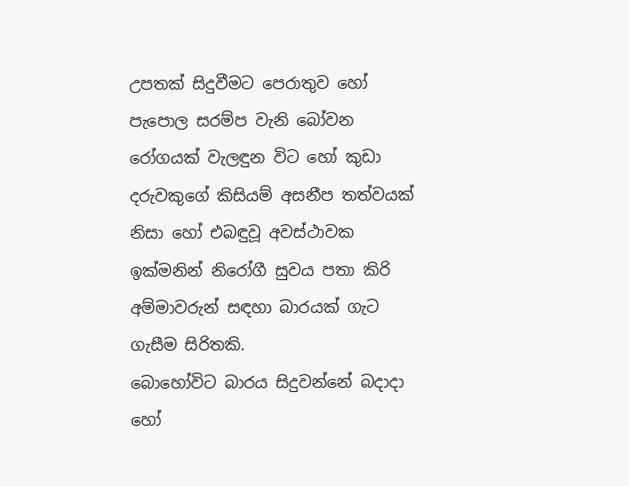උපතක් සිදුවීමට පෙරාතුව හෝ පැපොල සරම්ප වැනි බෝවන රෝගයක් වැලඳුන විට හෝ කුඩා දරුවකුගේ කිසියම් අසනීප තත්වයක් නිසා හෝ එබඳුවූ අවස්ථාවක ඉක්මනින් නිරෝගී සුවය පතා කිරි අම්මාවරුන් සඳහා බාරයක් ගැට ගැසීම සිරිතකි.
බොහෝවිට බාරය සිදුවන්නේ බදාදා හෝ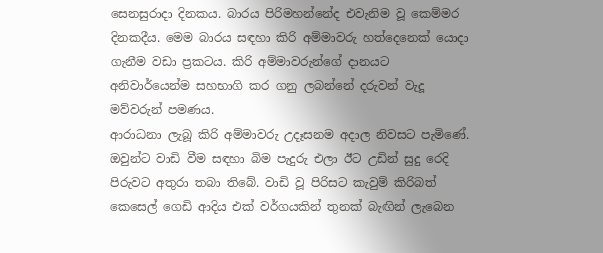සෙනසුරාදා දිනකය. බාරය පිරිමහන්නේද එවැනිම වූ කෙම්මර දිනකදීය. මෙම බාරය සඳහා කිරි අම්මාවරු හත්දෙනෙක් යොදා ගැනීම වඩා ප්‍රකටය. කිරි අම්මාවරුන්ගේ දානයට අනිවාර්යෙන්ම සහභාගි කර ගනු ලබන්නේ දරුවන් වැදූ මව්වරුන් පමණය.
ආරාධනා ලැබූ කිරි අම්මාවරු උදෑසනම අදාල නිවසට පැමිණේ. ඔවුන්ට වාඩි වීම සඳහා බිම පැදුරු එලා ඊට උඩින් සුදු රෙදි පිරුවට අතුරා තබා තිබේ. වාඩි වූ පිරිසට කැවුම් කිරිබත් කෙසෙල් ගෙඩි ආදිය එක් වර්ගයකින් තුනක් බැඟින් ලැබෙන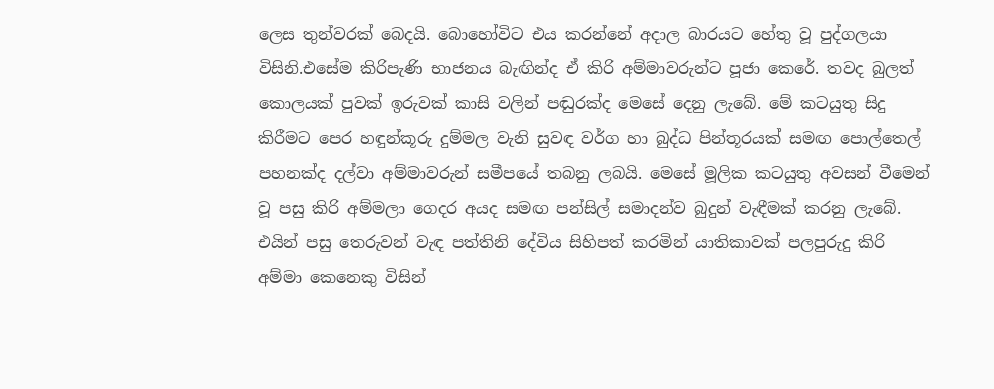ලෙස තුන්වරක් බෙදයි. බොහෝවිට එය කරන්නේ අදාල බාරයට හේතු වූ පුද්ගලයා විසිනි.එසේම කිරිපැණි භාජනය බැඟින්ද ඒ කිරි අම්මාවරුන්ට පූජා කෙරේ. තවද බුලත් කොලයක් පුවක් ඉරුවක් කාසි වලින් පඬුරක්ද මෙසේ දෙනු ලැබේ. මේ කටයුතු සිදු කිරීමට පෙර හඳුන්කූරු දුම්මල වැනි සුවඳ වර්ග හා බුද්ධ පින්තූරයක් සමඟ පොල්තෙල් පහනක්ද දල්වා අම්මාවරුන් සමීපයේ තබනු ලබයි. මෙසේ මූලික කටයුතු අවසන් වීමෙන් වූ පසු කිරි අම්මලා ගෙදර අයද සමඟ පන්සිල් සමාදන්ව බුදුන් වැඳීමක් කරනු ලැබේ. එයින් පසු තෙරුවන් වැඳ පත්තිනි දේවිය සිහිපත් කරමින් යාතිකාවක් පලපුරුදු කිරි අම්මා කෙනෙකු විසින්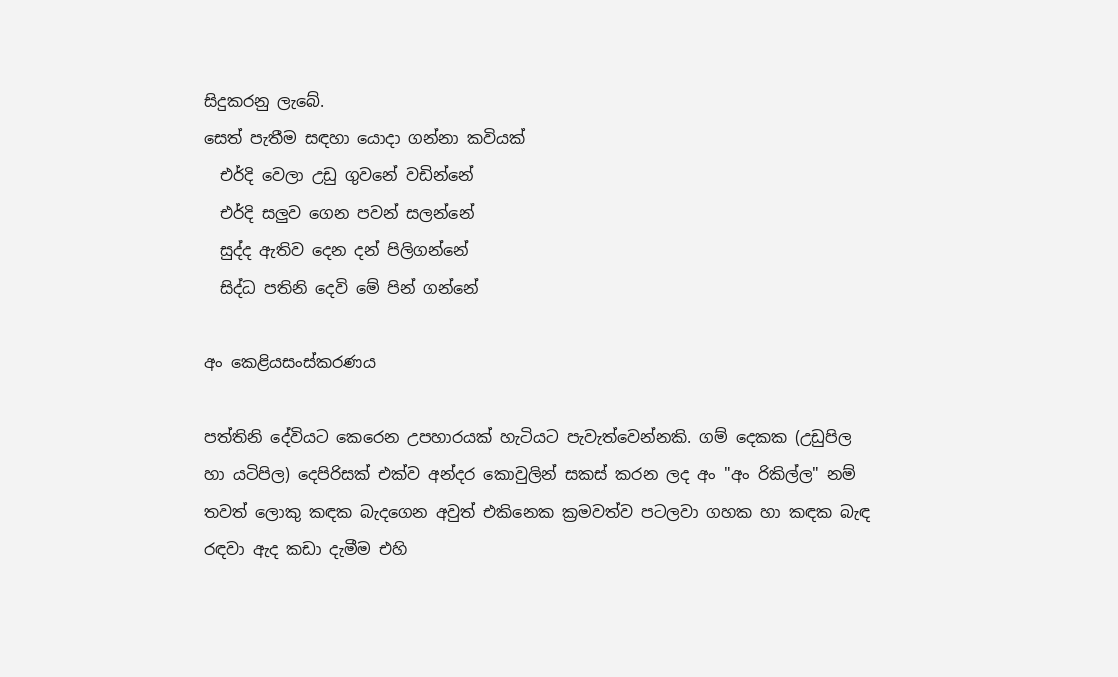සිදුකරනු ලැබේ.
සෙත් පැතීම සඳහා යොදා ගන්නා කවියක්
  එර්දි වෙලා උඩු ගුවනේ වඩින්නේ
  එර්දි සලුව ගෙන පවන් සලන්නේ
  සුද්ද ඇතිව දෙන දන් පිලිගන්නේ
  සිද්ධ පතිනි දෙවි මේ පින් ගන්නේ

අං කෙළියසංස්කරණය

පත්තිනි දේවියට කෙරෙන උපහාරයක් හැටියට පැවැත්වෙන්නකි. ගම් දෙකක (උඩුපිල හා යටිපිල) දෙපිරිසක් එක්ව අන්දර කොවුලින් සකස් කරන ලද අං "අං රිකිල්ල" නම් තවත් ලොකු කඳක බැදගෙන අවුත් එකිනෙක ක්‍රමවත්ව පටලවා ගහක හා කඳක බැඳ රඳවා ඇද කඩා දැමීම එහි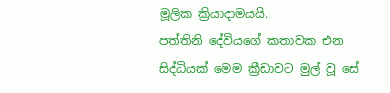මූලික ක්‍රියාදාමයයි.
පත්තිනි දේවියගේ කතාවක එන සිද්ධියක් මෙම ක්‍රීඩාවට මුල් වූ සේ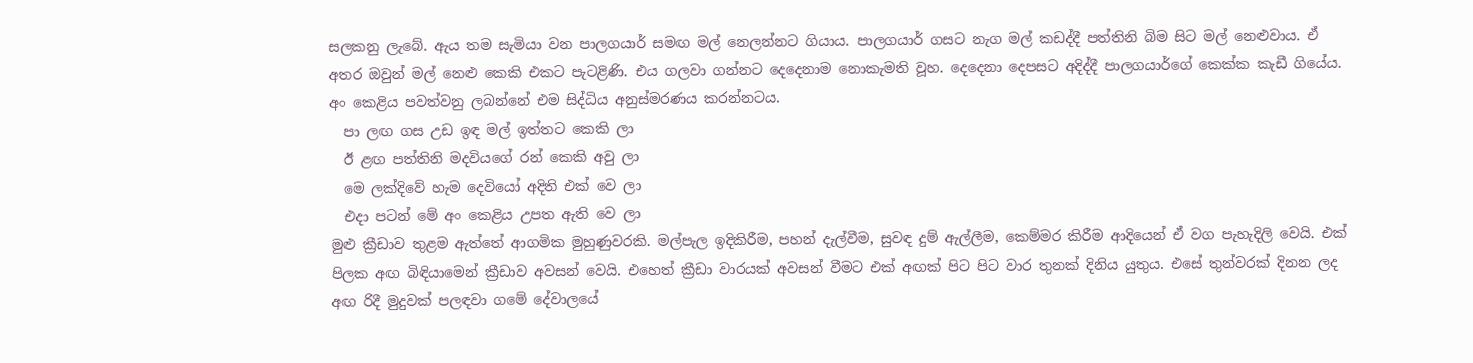සලකනු ලැබේ. ඇය තම සැමියා වන පාලගයාර් සමඟ මල් නෙලන්නට ගියාය. පාලගයාර් ගසට නැග මල් කඩද්දී පත්තිනි බිම සිට මල් නෙළුවාය. ඒ අතර ඔවුන් මල් නෙළු කෙකි එකට පැටළිණි. එය ගලවා ගන්නට දෙදෙනාම නොකැමති වූහ. දෙදෙනා දෙපසට අදිද්දී පාලගයාර්ගේ කෙක්ක කැඩී ගියේය. අං කෙළිය පවත්වනු ලබන්නේ එම සිද්ධිය අනුස්මරණය කරන්නටය.
  පා ලඟ ගස උඩ ඉඳ මල් ඉත්තට කෙකි ලා
  ඊ ළඟ පත්තිනි මදවියගේ රන් කෙකි අවු ලා
  මෙ ලක්දිවේ හැම දෙවියෝ අදිති එක් වෙ ලා
  එදා පටන් මේ අං කෙළිය උපත ඇති වෙ ලා
මුළු ක්‍රීඩාව තුළම ඇත්තේ ආගමික මුහුණුවරකි. මල්පැල ඉදිකිරීම, පහන් දැල්වීම, සුවඳ දුම් ඇල්ලීම, කෙම්මර කිරීම ආදියෙන් ඒ වග පැහැදිලි වෙයි. එක් පිලක අඟ බිඳියාමෙන් ක්‍රීඩාව අවසන් වෙයි. එහෙත් ක්‍රීඩා වාරයක් අවසන් වීමට එක් අඟක් පිට පිට වාර තුනක් දිනිය යුතුය. එසේ තුන්වරක් දිනන ලද අඟ රිදී මුදුවක් පලඳවා ගමේ දේවාලයේ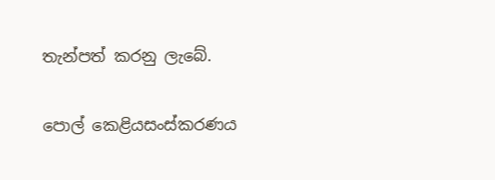තැන්පත් කරනු ලැබේ.

පොල් කෙළියසංස්කරණය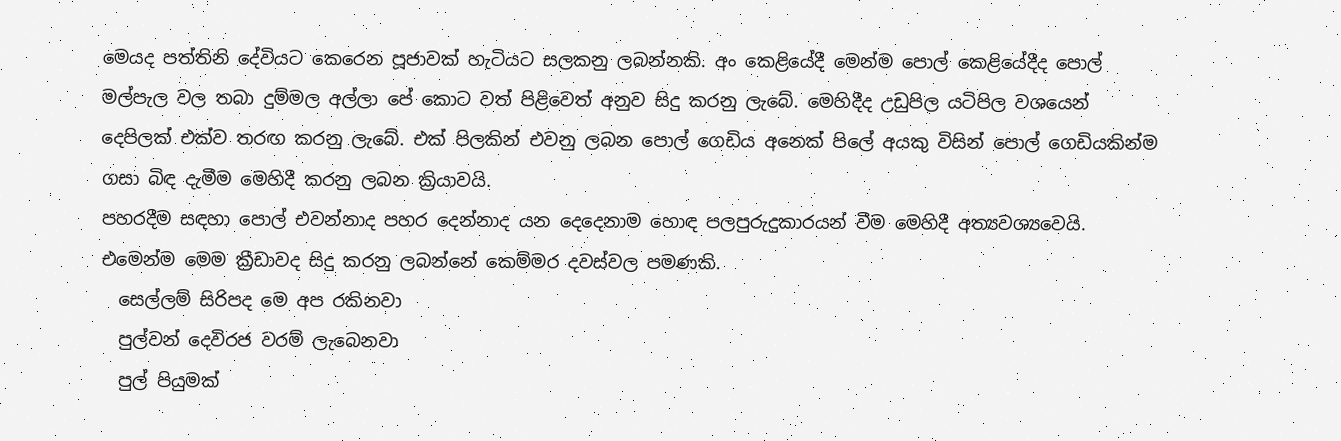මෙයද පත්තිනි දේවියට කෙරෙන පූජාවක් හැටියට සලකනු ලබන්නකි. අං කෙළියේදී මෙන්ම පොල් කෙළියේදීද පොල් මල්පැල වල තබා දුම්මල අල්ලා පේ කොට වත් පිළිවෙත් අනුව සිදු කරනු ලැබේ. මෙහිදීද උඩුපිල යටිපිල වශයෙන් දෙපිලක් එක්ව තරඟ කරනු ලැබේ. එක් පිලකින් එවනු ලබන පොල් ගෙඩිය අනෙක් පිලේ අයකු විසින් පොල් ගෙඩියකින්ම ගසා බිඳ දැමීම මෙහිදී කරනු ලබන ක්‍රියාවයි.
පහරදීම සඳහා පොල් එවන්නාද පහර දෙන්නාද යන දෙදෙනාම හොඳ පලපුරුදුකාරයන් වීම මෙහිදී අත්‍යවශ්‍යවෙයි. එමෙන්ම මෙම ක්‍රීඩාවද සිදු කරනු ලබන්නේ කෙම්මර දවස්වල පමණකි.
  සෙල්ලම් සිරිපද මෙ අප රකිනවා
  පුල්වන් දෙවිරජ වරම් ලැබෙනවා
  පුල් පියුමක්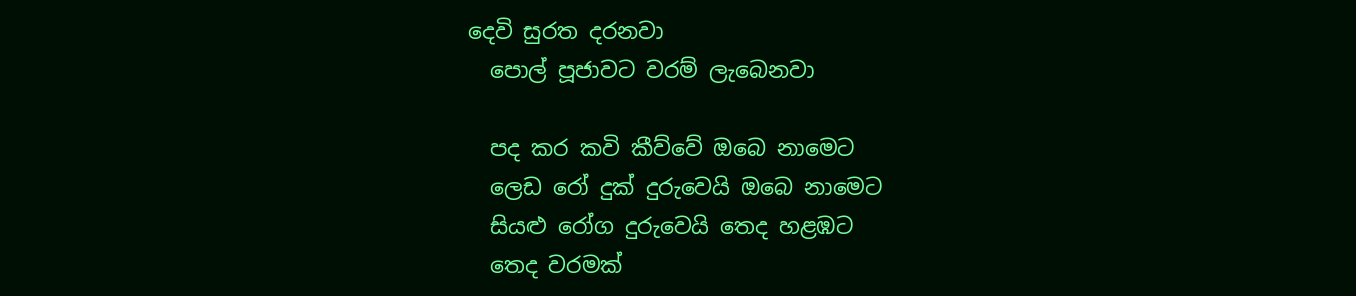දෙවි සුරත දරනවා
  පොල් පූජාවට වරම් ලැබෙනවා

  පද කර කවි කීව්වේ ඔබෙ නාමෙට
  ලෙඩ රෝ දුක් දුරුවෙයි ඔබෙ නාමෙට
  සියළු රෝග දුරුවෙයි තෙද හළඹට
  තෙද වරමක්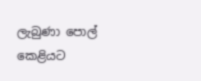ලැබුණා පොල් කෙළියට